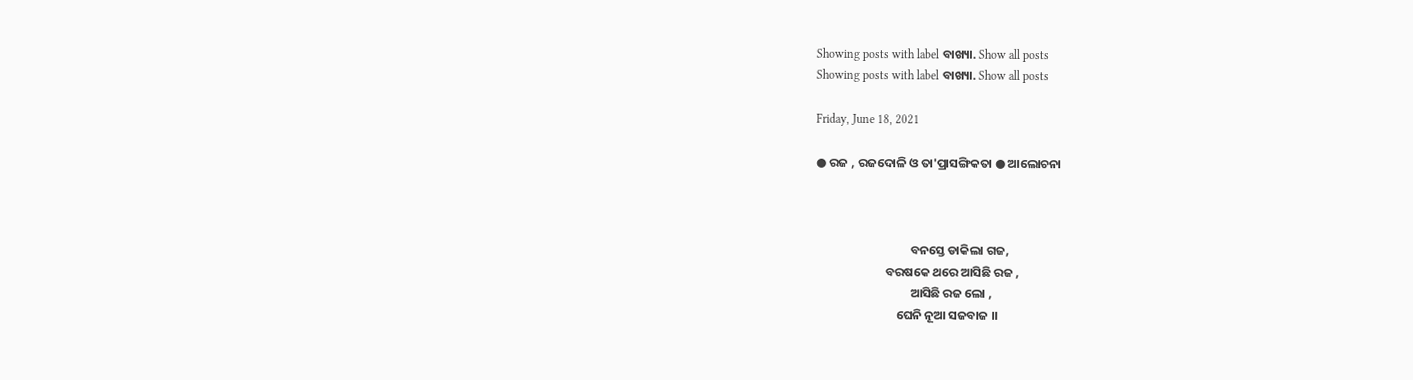Showing posts with label ବାଖ୍ୟା. Show all posts
Showing posts with label ବାଖ୍ୟା. Show all posts

Friday, June 18, 2021

● ରଜ , ରଜଦୋଳି ଓ ତା'ପ୍ରାସଙ୍ଗିକତା ● ଆଲୋଚନା



                                  ବନସ୍ତେ ଡାକିଲା ଗଜ,
                         ବରଷକେ ଥରେ ଆସିଛି ରଜ ,
                                  ଆସିଛି ରଜ ଲୋ ,
                             ଘେନି ନୂଆ ସଜବାଜ ।।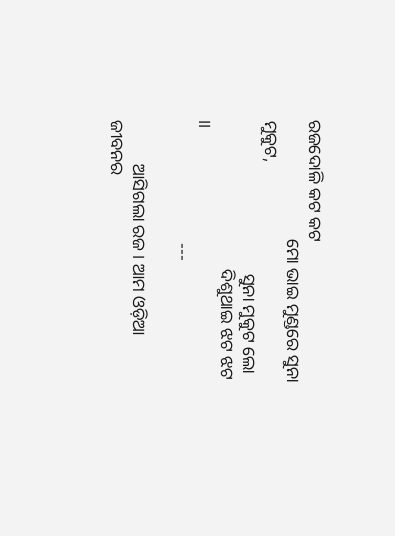ରଜଦୋଳି କଟ କଟ
                           ମୋ ଭାଇ ମୁଣ୍ଡରେ ସୁନା ମୁକୁଟ,
                                   ସୁନା ମୁକୁଟ ଲୋ
                                  ଦିଶୁଥାଇ ଝଟ ଝଟ ।।
                            ---

          ଆସିଗଲା ରଜ । ଆମ ଓଡ଼ିଆ ଜୀବନର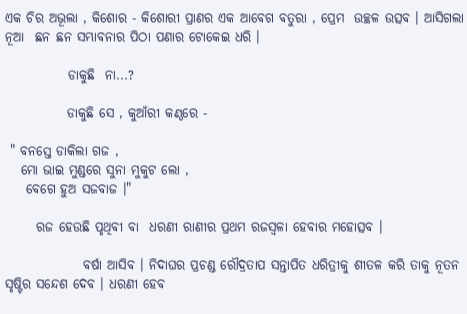ଏକ ଚିର ଅଭୂଲା , କିଶୋର - କିଶୋରୀ ପ୍ରାଣର ଏକ ଆବେଗ ବତୁରା‌‌ , ପ୍ରେମ  ଉଚ୍ଛଳ ଉତ୍ସବ । ଆସିଗଲା  ନୂଆ  ଛନ ଛନ ସମ୍ଭାବନାର ପିଠା ପଣାର ଟୋକେଇ‌ ଧରି ।

            ଡାକୁଛି  ନା‌...?

            ଡାକୁଛି ସେ , କୁଆଁରୀ କଣ୍ଠରେ -

 " ବନସ୍ତେ ଡାକିଲା ଗଜ‌ ,
   ମୋ ଭାଇ ମୁଣ୍ଡରେ ସୁନା ମୁକୁଟ ଲୋ ,
    ବେଗେ ହୁଅ ସଜବାଜ ।"

      ରଜ ହେଉଛି ପୃଥିବୀ ବା  ଧରଣୀ ରାଣୀର ପ୍ରଥମ ରଜସ୍ୱଳା ହେବାର ମହୋତ୍ସବ ।

               ବର୍ଷା ଆସିବ । ନିଦାଘର ପ୍ରଚଣ୍ଡ ରୌଦ୍ରତାପ ସନ୍ତାପିତ ଧରିତ୍ରୀକୁ ଶୀତଳ କରି ତାକୁ ନୂତନ ସୃଷ୍ଟିର ସନ୍ଦେଶ ଦେବ । ଧରଣୀ ହେବ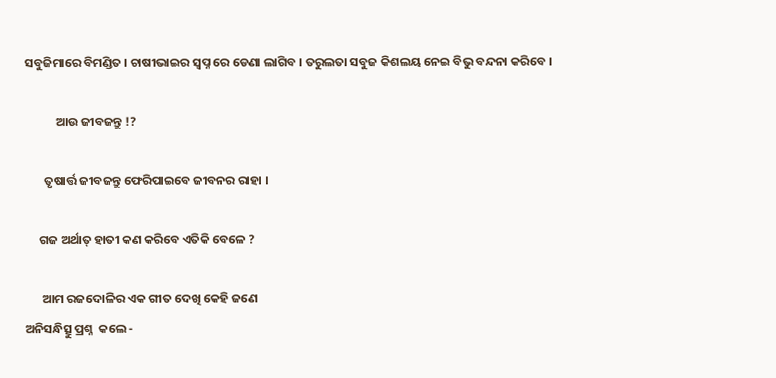ସବୁଜିମାରେ ବିମଣ୍ଡିତ । ଚାଷୀଭାଇର ସ୍ବପ୍ନ ରେ ଡେଣା ଲାଗିବ । ତରୁଲତା ସବୁଜ କିଶଲୟ ନେଇ ବିଭୁ ବନ୍ଦନା କରିବେ ।

           ଆଉ ଜୀବଜନ୍ତୁ !?

       ତୃଷାର୍ତ୍ତ ଜୀବଜନ୍ତୁ ଫେରିପାଇବେ ଜୀବନର ରାହା ।

     ଗଜ ଅର୍ଥାତ୍ ହାତୀ କଣ କରିବେ ଏତିକି ବେଳେ ?

      ଆମ ରଜଦୋଳିର ଏକ ଗୀତ ଦେଖି କେହି ଜଣେ
ଅନିସନ୍ଧିତ୍ସୁ ପ୍ରଶ୍ନ  କଲେ -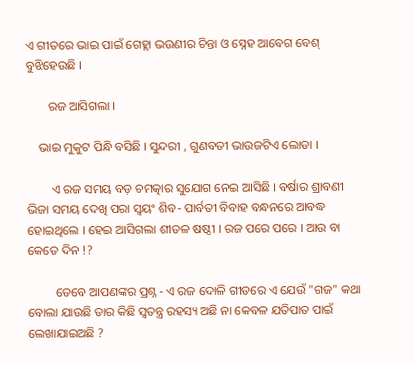ଏ ଗୀତରେ ଭାଇ ପାଇଁ ଗେହ୍ଲା ଭଉଣୀର ଚିନ୍ତା ଓ ସ୍ନେହ ଆବେଗ ବେଶ୍ ବୁଝିହେଉଛି ।

       ରଜ ଆସିଗଲା ।

    ଭାଇ ମୁକୁଟ ପିନ୍ଧି ବସିଛି । ସୁନ୍ଦରୀ , ଗୁଣବତୀ ଭାଉଜଟିଏ ଲୋଡା ।

        ଏ ରଜ ସମୟ ବଡ଼ ଚମତ୍କାର ସୁଯୋଗ ନେଇ ଆସିଛି । ବର୍ଷାର ଶ୍ରାବଣୀ ଭିଜା ସମୟ ଦେଖି ପରା ସ୍ବୟଂ ଶିବ- ପାର୍ବତୀ ବିବାହ ବନ୍ଧନରେ ଆବଦ୍ଧ ହୋଇଥିଲେ । ହେଇ ଆସିଗଲା ଶୀତଳ ଷଷ୍ଠୀ । ରଜ ପରେ ପରେ । ଆଉ ବା କେତେ ଦିନ !?

         ତେବେ ଆପଣଙ୍କର ପ୍ରଶ୍ନ - ଏ ରଜ ଦୋଳି ଗୀତରେ ଏ ଯେଉଁ "ଗଜ" କଥା ବୋଲା ଯାଉଛି ତାର କିଛି ସ୍ବତନ୍ତ୍ର ରହସ୍ୟ ଅଛି ନା କେବଳ ଯତିପାତ ପାଇଁ ଲେଖାଯାଇଅଛି ?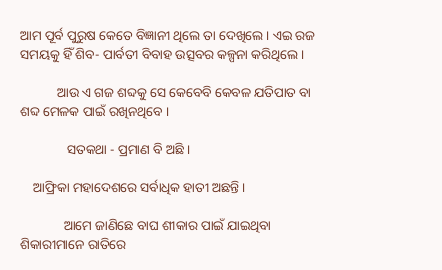ଆମ ପୂର୍ବ ପୁରୁଷ କେତେ ବିଜ୍ଞାନୀ ଥିଲେ ତା ଦେଖିଲେ । ଏଇ ରଜ ସମୟକୁ ହିଁ ଶିବ- ପାର୍ବତୀ ବିବାହ ଉତ୍ସବର କଳ୍ପନା କରିଥିଲେ ।

           ଆଉ ଏ ଗଜ ଶବ୍ଦକୁ ସେ କେବେବି କେବଳ ଯତିପାତ ବା ଶବ୍ଦ ମେଳକ ପାଇଁ ରଖିନଥିବେ ।

              ସତକଥା - ପ୍ରମାଣ ବି ଅଛି ।

    ଆଫ୍ରିକା ମହାଦେଶରେ ସର୍ବାଧିକ ହାତୀ ଅଛନ୍ତି ।

             ଆମେ ଜାଣିଛେ ବାଘ ଶୀକାର ପାଇଁ ଯାଇଥିବା ଶିକାରୀମାନେ ରାତିରେ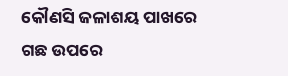କୌଣସି ଜଳାଶୟ ପାଖରେ ଗଛ ଉପରେ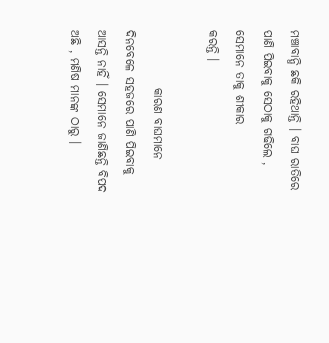ମଞ୍ଚାବାନ୍ଧି ଛକି ରହିଥାନ୍ତି । ବାଘ ରାତିରେ ପାଣି ପିଇବାକୁ ସେଠାକୁ ଗଢିଲେ , ସେମାନେ ତାକୁ ଶୀକାର
କରନ୍ତି ।

            କାରଣ ବାଘମାନେ ଦିନବେଳେ ସହଜରେ ପାଣି ପିଇବାକୁ ଆସନ୍ତି ନାହିଁ । ସେମାନେ ଜାଣିଛନ୍ତି ବିପଦ ଅଛି , ମଣିଷ ମାନଙ୍କ ଠାରୁ ।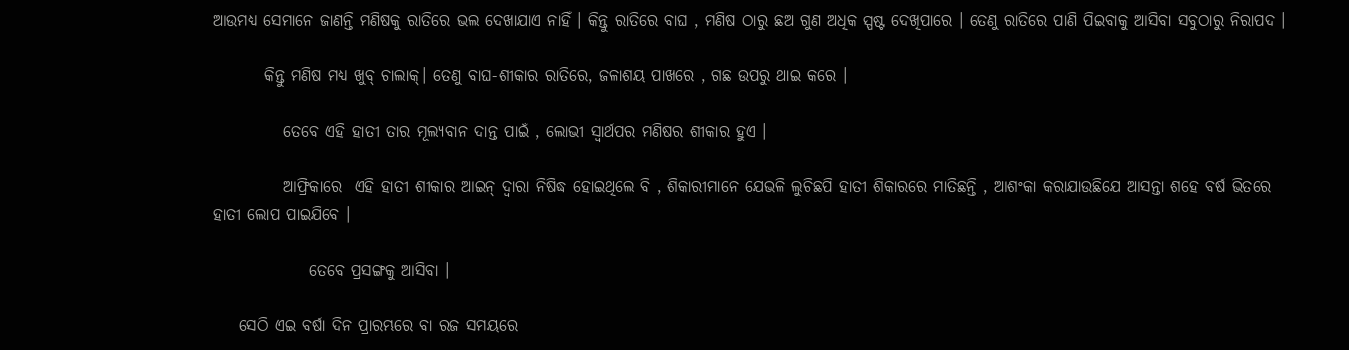ଆଉମଧ୍ୟ ସେମାନେ ଜାଣନ୍ତି ମଣିଷକୁ ରାତିରେ ଭଲ ଦେଖାଯାଏ ନାହିଁ । କିନ୍ତୁ ରାତିରେ ବାଘ , ମଣିଷ ଠାରୁ ଛଅ ଗୁଣ ଅଧିକ ସ୍ପଷ୍ଟ ଦେଖିପାରେ । ତେଣୁ ରାତିରେ ପାଣି ପିଇବାକୁ ଆସିବା ସବୁଠାରୁ ନିରାପଦ ।

        କିନ୍ତୁ ମଣିଷ ମଧ୍ୟ ଖୁବ୍ ଚାଲାକ୍। ତେଣୁ ବାଘ-ଶୀକାର ରାତିରେ, ଜଳାଶୟ ପାଖରେ , ଗଛ ଉପରୁ ଥାଇ କରେ ।

           ତେବେ ଏହି ହାତୀ ତାର ମୂଲ୍ୟବାନ ଦାନ୍ତ ପାଇଁ , ଲୋଭୀ ସ୍ୱାର୍ଥପର ମଣିଷର ଶୀକାର ହୁଏ ।

           ଆଫ୍ରିକାରେ  ଏହି ହାତୀ ଶୀକାର ଆଇନ୍ ଦ୍ବାରା ନିଷିଦ୍ଧ ହୋଇଥିଲେ ବି , ଶିକାରୀମାନେ ଯେଭଳି ଲୁଚିଛପି ହାତୀ ଶିକାରରେ ମାତିଛନ୍ତି , ଆଶଂକା କରାଯାଉଛିଯେ ଆସନ୍ତା ଶହେ ବର୍ଷ ଭିତରେ ହାତୀ ଲୋପ ପାଇଯିବେ ।

               ତେବେ ପ୍ରସଙ୍ଗକୁ ଆସିବା ।

    ସେଠି ଏଇ ବର୍ଷା ଦିନ ପ୍ରାରମ୍ଭରେ ବା ରଜ ସମୟରେ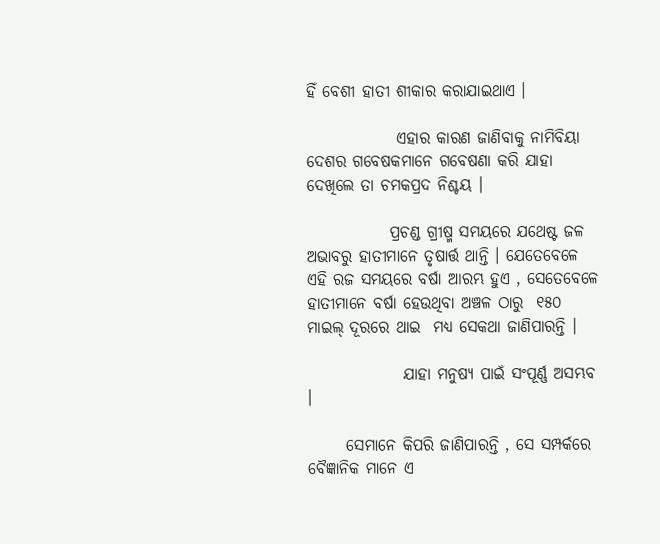ହିଁ ବେଶୀ ହାତୀ ଶୀକାର କରାଯାଇଥାଏ ।

              ଏହାର କାରଣ ଜାଣିବାକୁ ନାମିବିୟା ଦେଶର ଗବେଷକମାନେ ଗବେଷଣା କରି ଯାହା ଦେଖିଲେ ତା ଚମକପ୍ରଦ ନିଶ୍ଚୟ ।

             ପ୍ରଚଣ୍ଡ ଗ୍ରୀଷ୍ମ ସମୟରେ ଯଥେଷ୍ଟ ଜଳ ଅଭାବରୁ ହାତୀମାନେ ତୃଷାର୍ତ୍ତ ଥାନ୍ତି । ଯେତେବେଳେ ଏହି ରଜ ସମୟରେ ବର୍ଷା ଆରମ୍ଭ ହୁଏ , ସେତେବେଳେ ହାତୀମାନେ ବର୍ଷା ହେଉଥିବା ଅଞ୍ଚଳ ଠାରୁ  ୧୫୦ ମାଇଲ୍ ଦୂରରେ ଥାଇ  ମଧ୍ୟ ସେକଥା ଜାଣିପାରନ୍ତି ।

               ଯାହା ମନୁଷ୍ୟ ପାଇଁ ସଂପୂର୍ଣ୍ଣ ଅସମ୍ଭବ ।

      ସେମାନେ କିପରି ଜାଣିପାରନ୍ତି , ସେ ସମ୍ପର୍କରେ ବୈଜ୍ଞାନିକ ମାନେ ଏ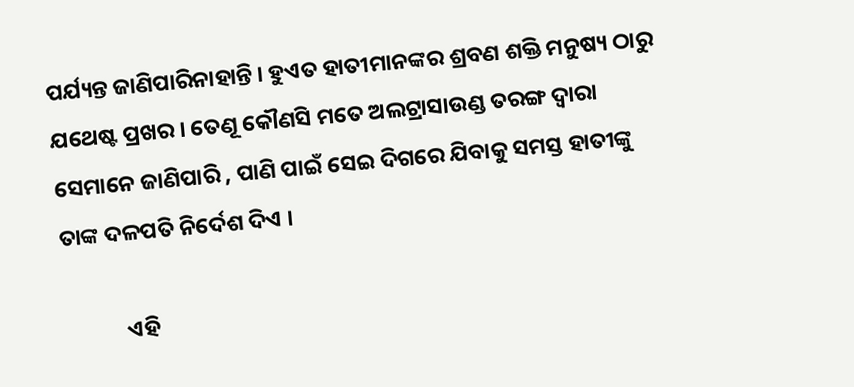ପର୍ଯ୍ୟନ୍ତ ଜାଣିପାରିନାହାନ୍ତି । ହୁଏତ ହାତୀମାନଙ୍କର ଶ୍ରବଣ ଶକ୍ତି ମନୁଷ୍ୟ ଠାରୁ ଯଥେଷ୍ଟ ପ୍ରଖର । ତେଣୂ କୌଣସି ମତେ ଅଲଟ୍ରାସାଉଣ୍ଡ ତରଙ୍ଗ ଦ୍ବାରା ସେମାନେ ଜାଣିପାରି , ପାଣି ପାଇଁ ସେଇ ଦିଗରେ ଯିବାକୁ ସମସ୍ତ ହାତୀଙ୍କୁ ତାଙ୍କ ଦଳପତି ନିର୍ଦେଶ ଦିଏ ।

            ଏହି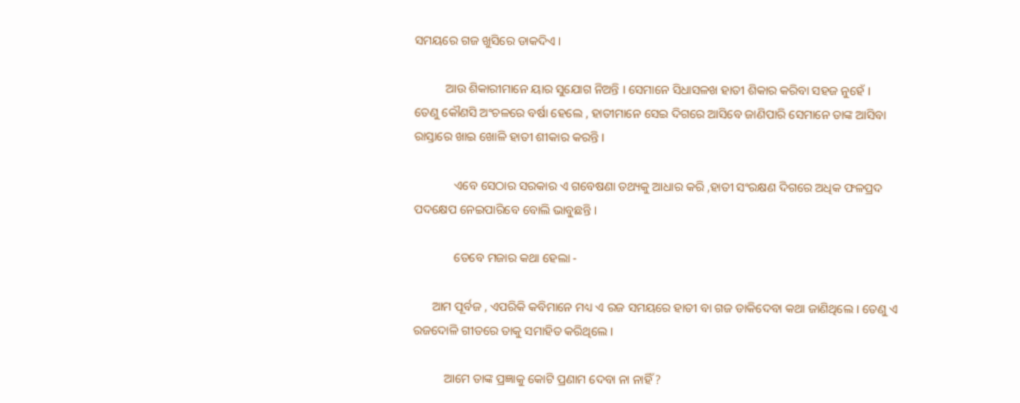ସମୟରେ ଗଜ ଖୁସିରେ ଡାକଦିଏ ।

          ଆଉ ଶିକାରୀମାନେ ୟାର ସୁଯୋଗ‌ ନିଅନ୍ତି । ସେମାନେ ସିଧାସଳଖ ହାତୀ ଶିକାର କରିବା ସହଜ ନୁହେଁ ।
ତେଣୁ କୌଣସି ଅଂଚଳରେ ବର୍ଷା ହେଲେ , ହାତୀମାନେ ସେଇ ଦିଗରେ ଆସିବେ ଜାଣିପାରି ସେମାନେ ତାଙ୍କ ଆସିବା ରାସ୍ତାରେ ଖାଇ ଖୋଳି ହାତୀ ଶୀକାର କରନ୍ତି ।

             ଏବେ ସେଠାର ସରକାର ଏ ଗବେଷଣା ତଥ୍ୟକୁ ଆଧାର କରି ,ହାତୀ ସଂରକ୍ଷଣ ଦିଗରେ ଅଧିକ ଫଳପ୍ରଦ ପଦକ୍ଷେପ ନେଇପାରିବେ ବୋଲି ଭାବୁଛନ୍ତି ।

             ତେବେ ମଜାର କଥା ହେଲା -

      ଆମ ପୂର୍ବଜ , ଏପରିକି କବିମାନେ ମଧ୍ୟ ଏ ରଜ ସମୟରେ ହାତୀ ବା ଗଜ ଡାକିଦେବା କଥା ଜାଣିଥିଲେ । ତେଣୁ ‌ଏ ରଜଦୋଳି ଗୀତରେ ତାକୁ ସମାହିତ କରିଥିଲେ ।

          ଆମେ ତାଙ୍କ ପ୍ରଜ୍ଞାକୁ କୋଟି ପ୍ରଣାମ ଦେବା‌ ନା ନାହିଁ ?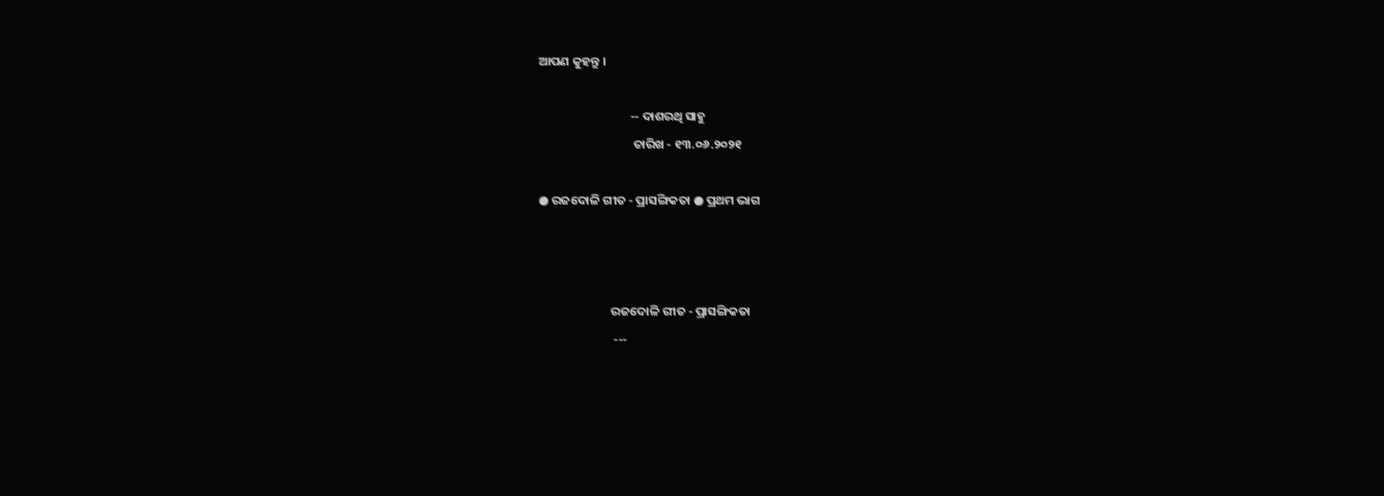ଆପଣ କୁହନ୍ତୁ ।

                                 -- ଦାଶରଥି ସାହୁ
                                  ତାରିଖ - ୧୩.୦୬.୨୦୨୧

● ରଜଦୋଳି ଗୀତ - ପ୍ରାସଙ୍ଗିକତା ● ପ୍ରଥମ ଭାଗ



                          ରଜଦୋଳି ଗୀତ - ପ୍ରାସଙ୍ଗିକତା
                           ---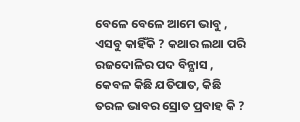ବେଳେ ବେଳେ ଆମେ ଭାବୁ , ଏସବୁ କାହିଁକି ? କଥାର ଲଥା ପରି ରଜଦୋଳିର ପଦ ବିନ୍ଯାସ , କେବଳ କିଛି ଯତିପାତ, କିଛି ତରଳ ଭାବର ସ୍ରୋତ ପ୍ରବାହ କି ?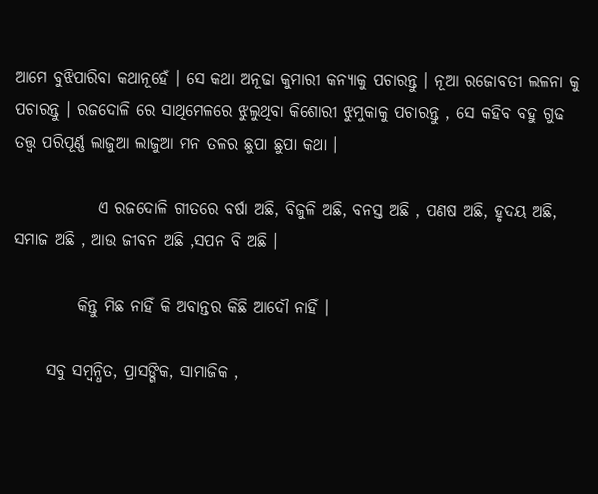ଆମେ ବୁଝିପାରିବା କଥାନୂହେଁ । ସେ କଥା ଅନୂଢା କୁମାରୀ କନ୍ୟାକୁ ପଚାରନ୍ତୁ । ନୂଆ ରଜୋବତୀ ଲଳନା କୁ ପଚାରନ୍ତୁ । ରଜଦୋଳି ରେ ସାଥିମେଳରେ ଝୁଲୁଥିବା କିଶୋରୀ ଝୁମୁକାକୁ ପଚାରନ୍ତୁ , ସେ କହିବ ବହୁ ଗୁଢ ତତ୍ତ୍ବ ପରିପୂର୍ଣ୍ଣ ଲାଜୁଆ ଲାଜୁଆ ମନ ତଳର ଛୁପା ଛୁପା କଥା ।

             ଏ ରଜଦୋଳି ଗୀତରେ ବର୍ଷା ଅଛି, ବିଜୁଳି ଅଛି, ବନସ୍ତ ଅଛି , ପଣଷ ଅଛି, ହୃଦୟ ଅଛି, ସମାଜ ଅଛି , ଆଉ ଜୀବନ ଅଛି ,ସପନ ବି ଅଛି ।

          କିନ୍ତୁ ମିଛ ନାହିଁ କି ଅବାନ୍ତର କିଛି ଆଦୌ ନାହିଁ ।

     ସବୁ ସମ୍ବନ୍ଧିତ, ପ୍ରାସଙ୍ଗିକ, ସାମାଜିକ ,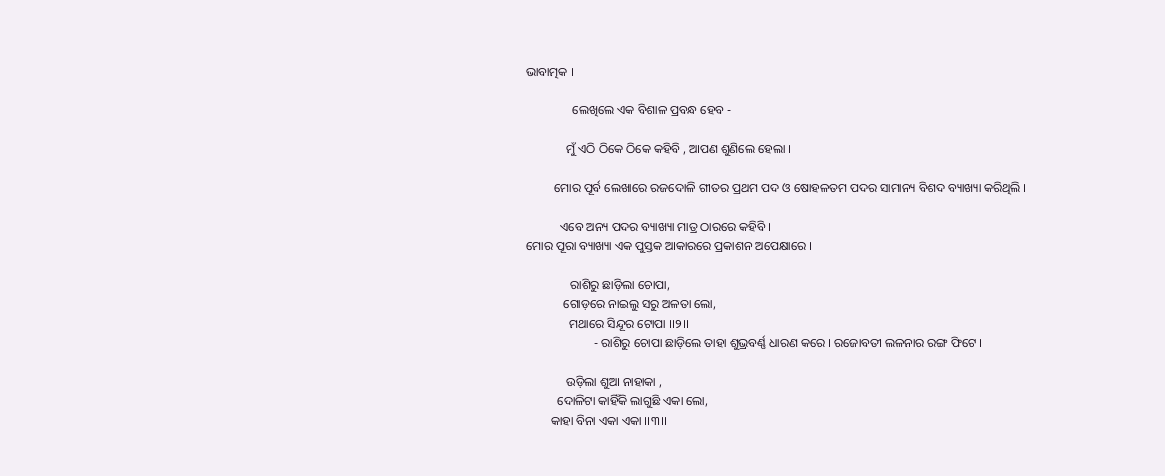ଭାବାତ୍ମକ ।

               ଲେଖିଲେ ଏକ ବିଶାଳ ପ୍ରବନ୍ଧ ହେବ -

             ମୁଁ ଏଠି ଠିକେ ଠିକେ କହିବି , ଆପଣ ଶୁଣିଲେ ହେଲା ।

         ମୋର ପୂର୍ବ ଲେଖାରେ ରଜଦୋଳି ଗୀତର ପ୍ରଥମ ପଦ ଓ ଷୋହଳତମ ପଦର ସାମାନ୍ୟ ବିଶଦ ବ୍ୟାଖ୍ୟା କରିଥିଲି ।

           ଏବେ ଅନ୍ୟ ପଦର ବ୍ୟାଖ୍ୟା ମାତ୍ର ଠାରରେ କହିବି ।
ମୋର ପୂରା ବ୍ୟାଖ୍ୟା ଏକ ପୁସ୍ତକ ଆକାରରେ ପ୍ରକାଶନ ଅପେକ୍ଷାରେ ।

              ରାଶିରୁ ଛାଡ଼ିଲା ଚୋପା,
            ଗୋଡ଼ରେ ନାଇଲୁ ସରୁ ଅଳତା ଲୋ,
              ମଥାରେ ସିନ୍ଦୂର ଟୋପା ।।୨।।
                      - ରାଶିରୁ ଚୋପା ଛାଡ଼ିଲେ ତାହା ଶୁଭ୍ରବର୍ଣ୍ଣ ଧାରଣ କରେ । ରଜୋବତୀ ଲଳନାର ରଙ୍ଗ ଫିଟେ ।

             ଉଡ଼ିଲା ଶୁଆ ନାହାକା ,
          ଦୋଳିଟା କାହିଁକି ଲାଗୁଛି ଏକା ଲୋ,
        କାହା ବିନା ଏକା ଏକା ।।୩।।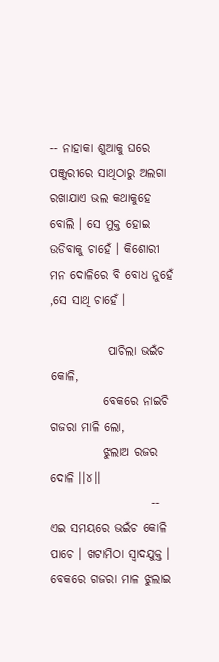-- ନାହାକା ଶୁଆକୁ ଘରେ ପଞ୍ଜୁରୀରେ ସାଥିଠାରୁ ଅଲଗା  ରଖାଯାଏ ଭଲ କଥାକୁହେ ବୋଲି । ସେ ମୁକ୍ତ ହୋଇ ଉଡିବାକୁ ଚାହେଁ । କିଶୋରୀ ମନ ଦୋଳିରେ ବି ବୋଧ ନୁହେଁ ,ସେ ସାଥି ଚାହେଁ ।

            ପାଚିଲା ଭଇଁଚ କୋଳି,
           ବେକରେ ନାଇଚି ଗଜରା ମାଳି ଲୋ,
           ଝୁଲାଅ ରଜର ଦୋଳି ।।୪।।
                     -- ଏଇ ସମୟରେ ଭଇଁଚ କୋଳି ପାଚେ । ଖଟାମିଠା ସ୍ୱାଦଯୁକ୍ତ । ବେକରେ ଗଜରା ମାଳ ଝୁଲାଇ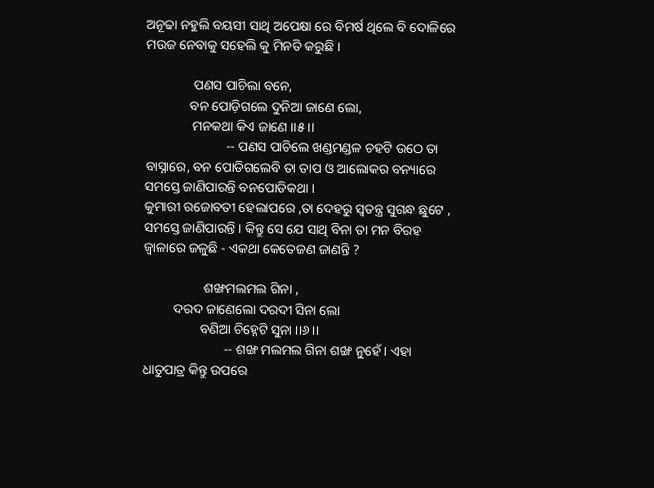ଅନୂଢା ନହୁଲି ବୟସୀ ସାଥି ଅପେକ୍ଷା ରେ ବିମର୍ଷ ଥିଲେ ବି ଦୋଳିରେ ମଉଜ ନେବାକୁ ସହେଲି କୁ ମିନତି କରୁଛି ।

              ପଣସ ପାଚିଲା ବନେ,
             ବନ ପୋଡ଼ିଗଲେ ଦୁନିଆ ଜାଣେ ଲୋ,
              ମନକଥା କିଏ ଜାଣେ ।।୫।।
                        -- ପଣସ ପାଚିଲେ ଖଣ୍ଡମଣ୍ଡଳ ଚହଟି ଉଠେ ତା ବାସ୍ନାରେ, ବନ ପୋଡିଗଲେବି ତା ତାପ ଓ ଆଲୋକର ବନ୍ୟାରେ ସମସ୍ତେ ଜାଣିପାରନ୍ତି ବନପୋଡିକଥା ।
କୁମାରୀ ରଜୋବତୀ ହେଲାପରେ ,ତା ଦେହରୁ ସ୍ବତନ୍ତ୍ର ସୁଗନ୍ଧ ଛୁଟେ , ସମସ୍ତେ ଜାଣିପାରନ୍ତି । କିନ୍ତୁ ସେ ଯେ ସାଥି ବିନା ତା ମନ ବିରହ ଜ୍ୱାଳାରେ ଜଳୁଛି - ଏକଥା କେତେଜଣ ଜାଣନ୍ତି ?

                  ଶଙ୍ଖମଲମଲ ଗିନା ,
         ଦରଦ ଜାଣେଲୋ ଦରଦୀ ସିନା ଲୋ
                 ବଣିଆ ଚିହ୍ନେଟି ସୁନା ।।୬।।
                        -- ଶଙ୍ଖ ମଲମଲ ଗିନା‌ ଶଙ୍ଖ‌ ନୁହେଁ । ଏହା ଧାତୁପାତ୍ର କିନ୍ତୁ ଉପରେ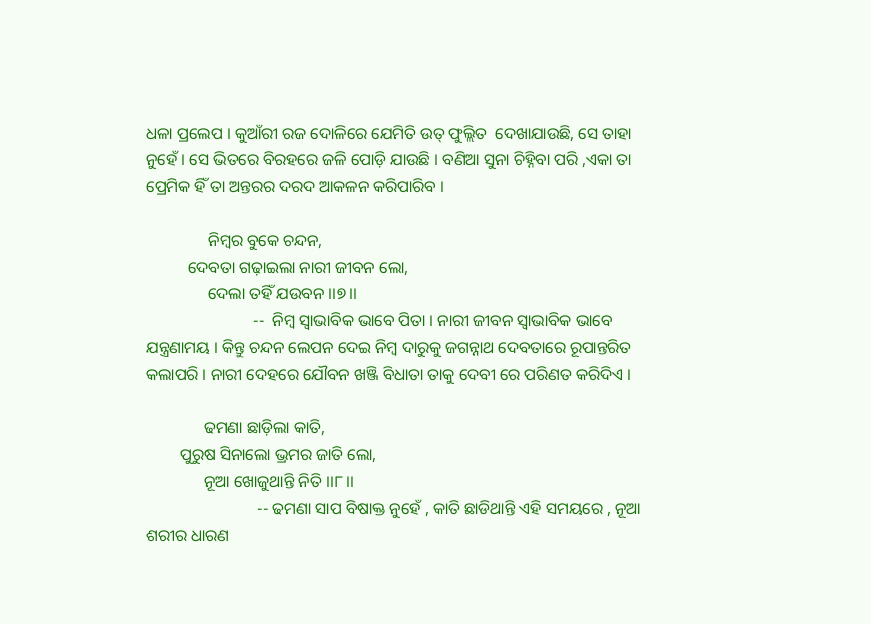ଧଳା ପ୍ରଲେପ । କୁଆଁରୀ ରଜ ଦୋଳିରେ ଯେମିତି ଉତ୍ ଫୁଲ୍ଲିତ  ଦେଖାଯାଉଛି, ସେ ତାହା ନୁହେଁ । ସେ ଭିତରେ ବିରହରେ ଜଳି ପୋଡ଼ି ଯାଉଛି । ବଣିଆ ସୁନା ଚିହ୍ନିବା ପରି ,ଏକା ତା ପ୍ରେମିକ ହିଁ ତା ଅନ୍ତରର ଦରଦ ଆକଳନ କରିପାରିବ ।

               ନିମ୍ବର ବୁକେ ଚନ୍ଦନ,
          ଦେବତା ଗଢ଼ାଇଲା ନାରୀ ଜୀବନ ଲୋ,
               ଦେଲା ତହିଁ ଯଉବନ ।।୭।।
                          --  ନିମ୍ବ ସ୍ବାଭାବିକ ଭାବେ ପିତା । ନାରୀ ଜୀବନ ସ୍ବାଭାବିକ ଭାବେ ଯନ୍ତ୍ରଣାମୟ । କିନ୍ତୁ ଚନ୍ଦନ ଲେପନ ଦେଇ ନିମ୍ବ ଦାରୁକୁ ଜଗନ୍ନାଥ ଦେବତାରେ ରୂପାନ୍ତରିତ କଲାପରି । ନାରୀ ଦେହରେ ଯୌବନ ଖଞ୍ଜି ବିଧାତା ତାକୁ ଦେବୀ ରେ ପରିଣତ କରିଦିଏ ।

              ଢମଣା ଛାଡ଼ିଲା କାତି,
        ପୁରୁଷ ସିନାଲୋ ଭ୍ରମର ଜାତି ଲୋ,
              ନୂଆ ଖୋଜୁଥାନ୍ତି ନିତି ।।୮।।
                           -- ଢମଣା ସାପ ବିଷାକ୍ତ ନୁହେଁ , କାତି ଛାଡିଥାନ୍ତି ଏହି ସମୟରେ , ନୂଆ ଶରୀର ଧାରଣ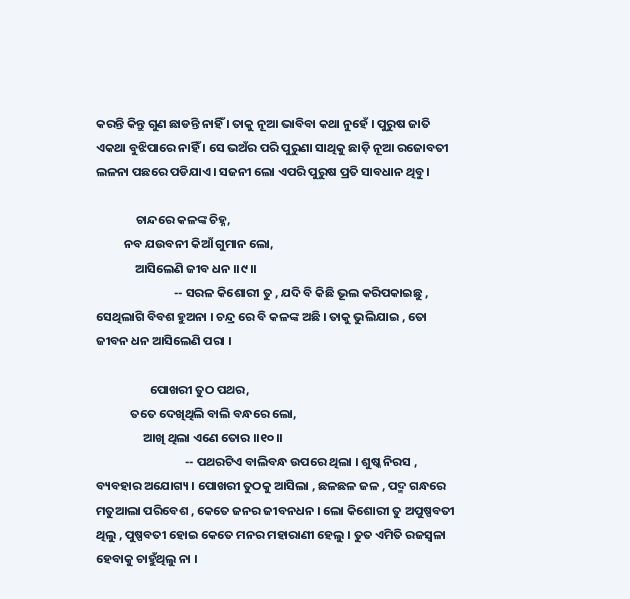କରନ୍ତି କିନ୍ତୁ ଗୁଣ ଛାଡନ୍ତି ନାହିଁ । ତାକୁ ନୂଆ ଭାବିବା କଥା ନୁହେଁ । ପୁରୁଷ ଜାତି ଏକଥା ବୁଝିପାରେ ନାହିଁ । ସେ ଭଅଁର ପରି ପୁରୁଣା ସାଥିକୁ ଛାଡ଼ି ନୂଆ ରଜୋବତୀ ଲଳନା ପଛରେ ପଡିଯାଏ । ସଜନୀ ଲୋ ଏପରି ପୁରୁଷ ପ୍ରତି ସାବଧାନ ଥିବୁ ।

              ଚାନ୍ଦରେ କଳଙ୍କ ଚିହ୍ନ,
          ନବ ଯଉବନୀ କିଆଁ ଗୁମାନ ଲୋ,
              ଆସିଲେଣି ଜୀବ ଧନ ।।୯।।
                            -- ସରଳ କିଶୋରୀ ତୁ , ଯଦି ବି କିଛି ଭୂଲ କରିପକାଇଛୁ , ସେଥିଲାଗି ବିବଶ ହୁଅନା । ଚନ୍ଦ୍ର ରେ ବି କଳଙ୍କ ଅଛି । ତାକୁ ଭୁଲିଯାଇ , ତୋ ଜୀବନ ଧନ ଆସିଲେଣି ପରା ।

                   ପୋଖରୀ ତୁଠ ପଥର,
            ତତେ ଦେଖିଥିଲି ବାଲି ବନ୍ଧରେ ଲୋ,
                 ଆଖି ଥିଲା ଏଣେ ତୋର ।।୧୦।।
                                -- ପଥରଟିଏ ବାଲିବନ୍ଧ ଉପରେ ଥିଲା । ଶୁଷ୍କ ନିରସ , ବ୍ୟବହାର ଅଯୋଗ୍ୟ । ପୋଖରୀ ତୁଠକୁ ଆସିଲା , ଛଳଛଳ ଜଳ , ପଦ୍ମ ଗନ୍ଧରେ ମତୁଆଲା ପରିବେଶ , କେତେ ଜନର ଜୀବନଧନ । ଲୋ କିଶୋରୀ ତୁ ଅପୁଷ୍ପବତୀ ଥିଲୁ , ପୁଷ୍ପବତୀ ହୋଇ କେତେ ମନର ମହାରାଣୀ ହେଲୁ । ତୁତ ଏମିତି ରଜସ୍ଵଳା ହେବାକୁ ଚାହୁଁଥିଲୁ ନା ।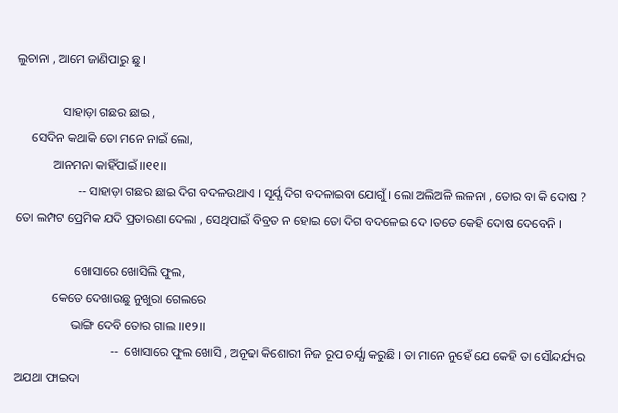ଲୁଚାନା , ଆମେ ଜାଣିପାରୁ ଛୁ ।

               ସାହାଡ଼ା ଗଛର ଛାଇ ,
     ସେଦିନ କଥାକି ତୋ ମନେ ନାଇଁ ଲୋ,
            ଆନମନା କାହିଁପାଇଁ ।।୧୧।।
                    -- ସାହାଡ଼ା ଗଛର ଛାଇ ଦିଗ ବଦଳଉଥାଏ । ସୂର୍ଯ୍ଯ ଦିଗ ବଦଳାଇବା ଯୋଗୁଁ । ଲୋ ଅଲିଅଳି ଲଳନା , ତୋର ବା କି ଦୋଷ ? ତୋ ଲମ୍ପଟ ପ୍ରେମିକ ଯଦି ପ୍ରତାରଣା ଦେଲା , ସେଥିପାଇଁ ବିବ୍ରତ ନ ହୋଇ ତୋ ଦିଗ ବଦଳେଇ ଦେ ।ତତେ କେହି ଦୋଷ ଦେବେନି ।

                   ଖୋସାରେ ଖୋସିଲି ଫୁଲ,
            କେତେ ଦେଖାଉଛୁ ନୁଖୁରା ଗେଲରେ
                  ଭାଙ୍ଗି ଦେବି ତୋର ଗାଲ ।।୧୨।।
                               --  ଖୋସାରେ ଫୁଲ ଖୋସି , ଅନୂଢା କିଶୋରୀ ନିଜ ରୂପ ଚର୍ଯ୍ଯା କରୁଛି । ତା ମାନେ ‌ନୁହେଁ ଯେ କେହି ତା ସୌନ୍ଦର୍ଯ୍ୟର ଅଯଥା ଫାଇଦା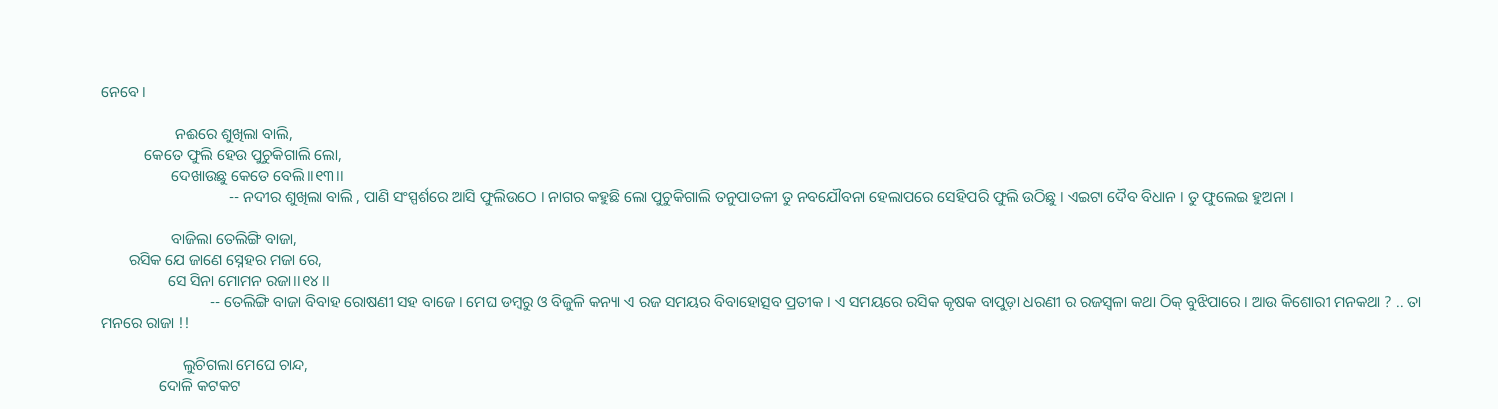ନେବେ ।

                   ନଈରେ ଶୁଖିଲା ବାଲି,
           କେତେ ଫୁଲି ହେଉ ପୁଚୁକିଗାଲି ଲୋ,
                  ଦେଖାଉଛୁ କେତେ ବେଲି।।୧୩।।
                                 -- ନଦୀର ଶୁଖିଲା ବାଲି , ପାଣି ସଂସ୍ପର୍ଶରେ ଆସି ଫୁଲିଉଠେ । ନାଗର କହୁଛି ଲୋ ପୁଚୁକିଗାଲି ତନୁପାତଳୀ ତୁ ନବଯୌବନା ହେଲାପରେ ସେହିପରି ଫୁଲି ଉଠିଛୁ । ଏଇଟା ଦୈବ ବିଧାନ । ତୁ ଫୁଲେଇ ହୁଅନା ।

                  ବାଜିଲା ତେଲିଙ୍ଗି ବାଜା,
       ରସିକ ଯେ ଜାଣେ ସ୍ନେହର ମଜା ରେ,
                 ସେ ସିନା ମୋମନ ରଜା।।୧୪।।
                            -- ତେଲିଙ୍ଗି ବାଜା ବିବାହ ରୋଷଣୀ ସହ ବାଜେ । ମେଘ ଡମ୍ବରୁ ଓ ବିଜୁଳି କନ୍ୟା ଏ ରଜ ସମୟର ବିବାହୋତ୍ସବ ପ୍ରତୀକ । ଏ ସମୟରେ ରସିକ କୃଷକ ବାପୁଡ଼ା ଧରଣୀ ର ରଜସ୍ୱଳା କଥା ଠିକ୍ ବୁଝିପାରେ । ଆଉ କିଶୋରୀ ମନକଥା ? .. ତା ମନରେ ରାଜା !!

                     ଲୁଚିଗଲା ମେଘେ ଚାନ୍ଦ,
               ଦୋଳି କଟକଟ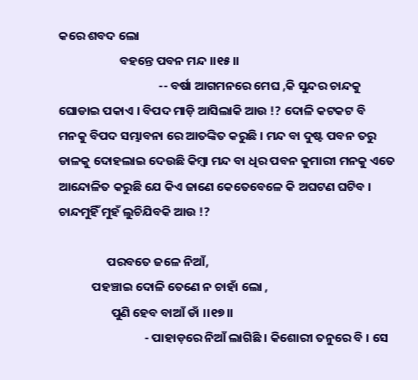କରେ ଶବଦ ଲୋ
                      ବହନ୍ତେ ପବନ ମନ୍ଦ ।।୧୫।।
                                    -- ବର୍ଷା ଆଗମନରେ ମେଘ ,କି ସୁନ୍ଦର ଚାନ୍ଦକୁ ଘୋଡାଇ ପକାଏ । ବିପଦ ମାଡ଼ି ଆସିଲାକି ଆଉ !? ଦୋଳି କଟକଟ ବି ମନକୁ ବିପଦ ସମ୍ଭାବନା ରେ ଆତଙ୍କିତ କରୁଛି । ମନ୍ଦ ବା ଦୁଷ୍ଟ ପବନ ତରୁ ଡାଳକୁ ଦୋହଲାଇ ଦେଉଛି କିମ୍ବା ମନ୍ଦ ବା ଧିର ପବନ କୁମାରୀ ମନକୁ ଏତେ ଆନ୍ଦୋଳିତ କରୁଛି ଯେ କିଏ ଜାଣେ କେତେବେଳେ କି ଅଘଟଣ ଘଟିବ । ଚାନ୍ଦମୁହିଁ ମୁହଁ ଲୁଚିଯିବକି ଆଉ !?

                 ପରବତେ ଜଳେ ନିଆଁ,
            ପହଞ୍ଚାଇ ଦୋଳି ତେଣେ ନ ଚାହାଁ ଲୋ ,
                   ପୁଣି ହେବ ବାଆଁ ଡାଁ ।।୧୭।।
                               - ପାହାଡ଼ରେ ନିଆଁ ଲାଗିଛି । କିଶୋରୀ ତନୁରେ ବି । ସେ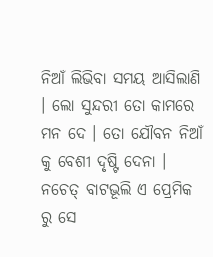ନିଆଁ ଲିଭିବା ସମୟ ଆସିଲାଣି । ଲୋ ସୁନ୍ଦରୀ ତୋ କାମରେ ମନ ଦେ । ତୋ ଯୌବନ ନିଆଁ କୁ ବେଶୀ ଦୃଷ୍ଟି ଦେନା । ନଚେତ୍ ବାଟଭୂଲି ଏ ପ୍ରେମିକ ରୁ ସେ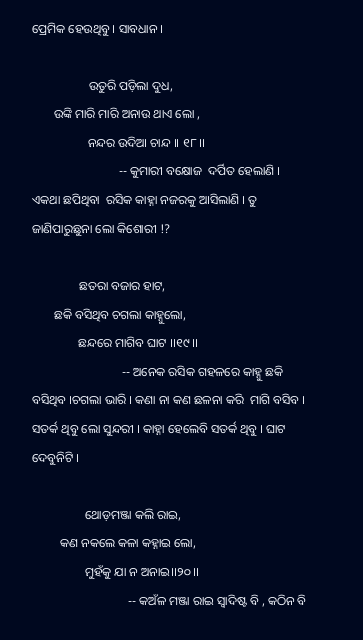ପ୍ରେମିକ ହେଉଥିବୁ । ସାବଧାନ ।

                  ଉତୁରି ପଡ଼ିଲା ଦୁଧ,
       ଉଙ୍କି ମାରି ମାରି ଅନାଉ ଥାଏ ଲୋ ,
                  ନନ୍ଦର ଉଦିଆ ଚାନ୍ଦ ।। ୧୮।।
                            -- କୁମାରୀ ବକ୍ଷୋଜ  ଦର୍ପିତ ହେଲାଣି । ଏକଥା ଛପିଥିବା  ରସିକ କାହ୍ନା ନଜରକୁ ଆସିଲାଣି । ତୁ ଜାଣିପାରୁଛୁନା ଲୋ କିଶୋରୀ !?

               ଛତରା ବଜାର ହାଟ,
       ଛକି ବସିଥିବ ଚଗଲା କାହ୍ନୁଲୋ,
               ଛନ୍ଦରେ ମାଗିବ ଘାଟ ।।୧୯।।
                             -- ଅନେକ ରସିକ ଗହଳରେ କାହ୍ନୁ ଛକି ବସିଥିବ ।ଚଗଲା ଭାରି । କଣା ନା କଣ ଛଳନା କରି  ମାଗି ବସିବ । ସତର୍କ ଥିବୁ ଲୋ ସୁନ୍ଦରୀ । କାହ୍ନା ହେଲେବି ସତର୍କ ଥିବୁ । ଘାଟ ଦେବୁନିଟି ।

                 ଥୋଡ଼ମଞ୍ଜା କଲି ରାଇ,
         କଣ ନକଲେ କଳା କହ୍ନାଇ ଲୋ,
                 ମୁହଁକୁ ଯା ନ ଅନାଇ।।୨୦।।
                               -- କଅଁଳ ମଞ୍ଜା ରାଇ ସ୍ବାଦିଷ୍ଟ ବି , କଠିନ ବି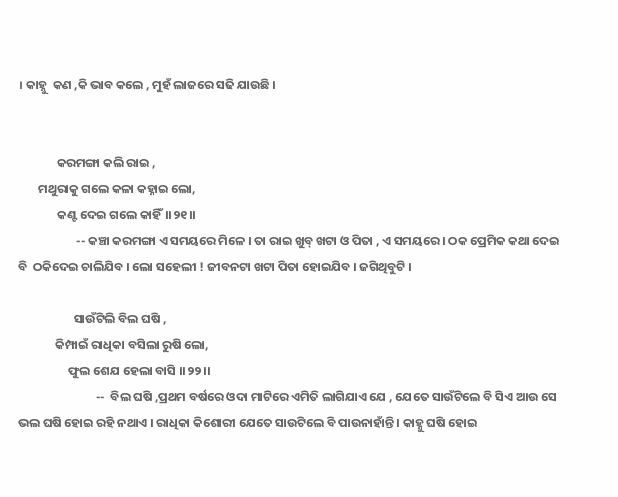। କାହ୍ନୁ  କଣ ,କି ଭାବ କଲେ , ମୁହଁ ଲାଜରେ ସଢି ଯାଉଛି ।


              କରମଙ୍ଗା କଲି ରାଇ ,
       ମଥୁରାକୁ ଗଲେ କଳା କହ୍ନାଇ ଲୋ,
              କଣ୍ଟ ଦେଇ ଗଲେ କାହିଁ।।୨୧।।
                     -- କଞ୍ଚା କରମଙ୍ଗା ଏ ସମୟରେ ମିଳେ । ତା ରାଇ ଖୁବ୍ ଖଟା ଓ ପିତା , ଏ ସମୟରେ । ଠକ ପ୍ରେମିକ କଥା ଦେଇ ବି  ଠକିଦେଇ ଚାଲିଯିବ । ଲୋ ସହେଲୀ ! ଜୀବନଟା ଖଟା ପିତା ହୋଇଯିବ । ଜଗିଥିବୁଟି ।

                    ସାଉଁଟିଲି ବିଲ ଘଷି ,
             କିମ୍ପାଇଁ ରାଧିକା ବସିଲା ରୁଷି ଲୋ,
                  ଫୁଲ ଶେଯ ହେଲା ବାସି ।।୨୨।।
                            --  ବିଲ ଘଷି ,ପ୍ରଥମ ବର୍ଷରେ ଓଦା ମାଟିରେ ଏମିତି ଲାଗିଯାଏ ଯେ , ଯେତେ ସାଉଁଟିଲେ ବି ସିଏ ଆଉ ସେ ଭଲ ଘଷି ହୋଇ ରହି ନଥାଏ । ରାଧିକା କିଶୋରୀ ଯେତେ ସାଉଟିଲେ ବି ପାଉନାହାଁନ୍ତି । କାହ୍ନୁ ଘଷି ହୋଇ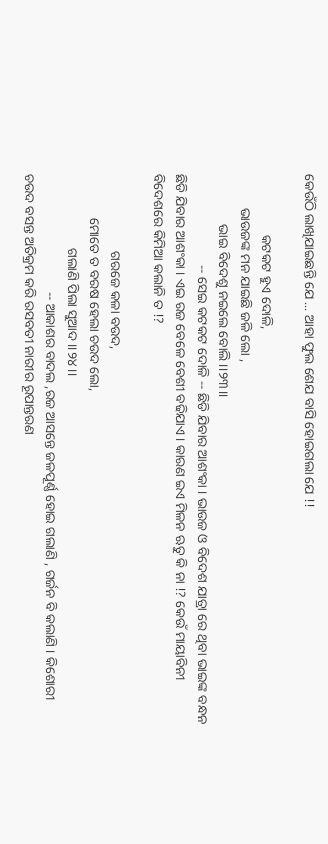କେଉଁଠି ଲାଖିଯାଇଛନ୍ତି ଯେ ... ଆହା ଫୁଲ ଶେଯ ବାସି ହୋଇଗଲା ଯେ !!

                  କଟକଟ ହୁଏ ଦୋଳି,
          ଭାଉଜଙ୍କ ମନ ଯାଇଛି ଜଳି ଲୋ ,
               ଭାଇ ବିଦେଶୁ ନଇଲେ ବୋଲି ।।୨୩।।
                           -- ସେଇ କଟକଟ ଦୋଳି -- ଛିଡି ଯିବାର ଆଶଂକା । ଭାଉଜ ଓ ବିଦେଶ ଯାତ୍ରା ରେ ଥିବା ଭାଇଙ୍କ ବନ୍ଧନ ଛିଡି ଯିବାର ଆଶଂକା । ଏଇ ରଜ ବେଳେ ବେଶୀ ବଢିଯାଏ । କାରଣ ଇଏ ମିଳନ ଋତୁ କି ନା !? କେଉଁ ମାୟାବିନୀ ବିଦେଶରେ କିମିଆ କଲାନି ତ !?

                       ଗରଜେ କଳା ବଉଦ,
             ମୋତେ ତ ବରଷ ହେଲା ଚଉଦ ଲୋ,
                      ଗଲାଣି ପିଲା ସୁଆଦ ।।୨୪।।
                                   -- ଆକାଶର ବାଦଲ ,ରଜ ଆସନ୍ତେ ଜଳପୂର୍ଣ୍ଣ ହୋଇ ଗଲାଣି , ଗର୍ଜନ ବି କଲାଣି । କିଶୋରୀ ଚଉଦ ବସନ୍ତ ଅତିକ୍ରମ କରି ରସବତୀ ନାରୀର ରୂପାନ୍ତରଣ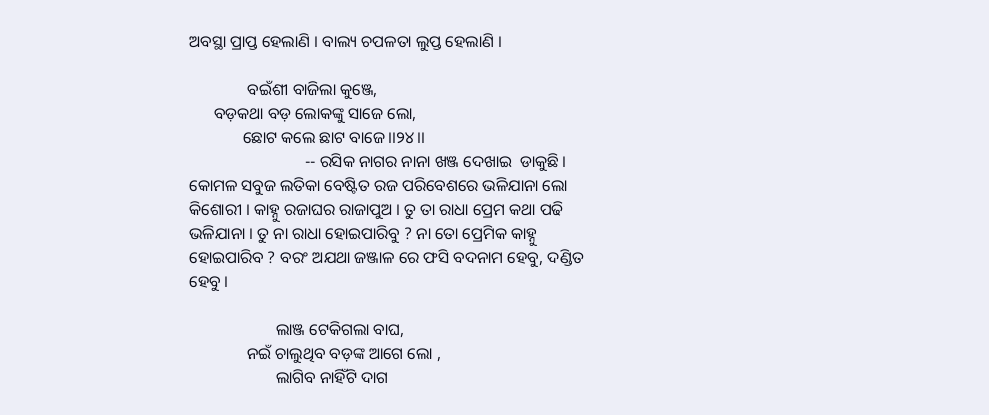ଅବସ୍ଥା ପ୍ରାପ୍ତ ହେଲାଣି । ବାଲ୍ୟ ଚପଳତା ଲୁପ୍ତ ହେଲାଣି ।

              ବଇଁଶୀ ବାଜିଲା କୁଞ୍ଜେ,
      ବଡ଼କଥା ବଡ଼ ଲୋକଙ୍କୁ ସାଜେ ଲୋ,
             ଛୋଟ କଲେ ଛାଟ ବାଜେ।।୨୪।।
                            -- ରସିକ ନାଗର ନାନା ଖଞ୍ଜ ଦେଖାଇ  ଡାକୁଛି । କୋମଳ ସବୁଜ ଲତିକା ବେଷ୍ଟିତ ରଜ ପରିବେଶରେ ଭଳିଯାନା ଲୋ କିଶୋରୀ । କାହ୍ନୁ ରଜାଘର ରାଜାପୁଅ । ତୁ ତା ରାଧା ପ୍ରେମ କଥା ପଢି ଭଳିଯାନା । ତୁ ନା ରାଧା ହୋଇପାରିବୁ ? ନା ତୋ ପ୍ରେମିକ କାହ୍ନୁ ହୋଇପାରିବ ? ବରଂ ଅଯଥା ଜଞ୍ଜାଳ ରେ ଫସି ବଦନାମ ହେବୁ, ଦଣ୍ଡିତ ହେବୁ ।

                     ଲାଞ୍ଜ ଟେକିଗଲା ବାଘ,
              ନଇଁ ଚାଲୁଥିବ ବଡ଼ଙ୍କ ଆଗେ ଲୋ ,
                     ଲାଗିବ ନାହିଁଟି ଦାଗ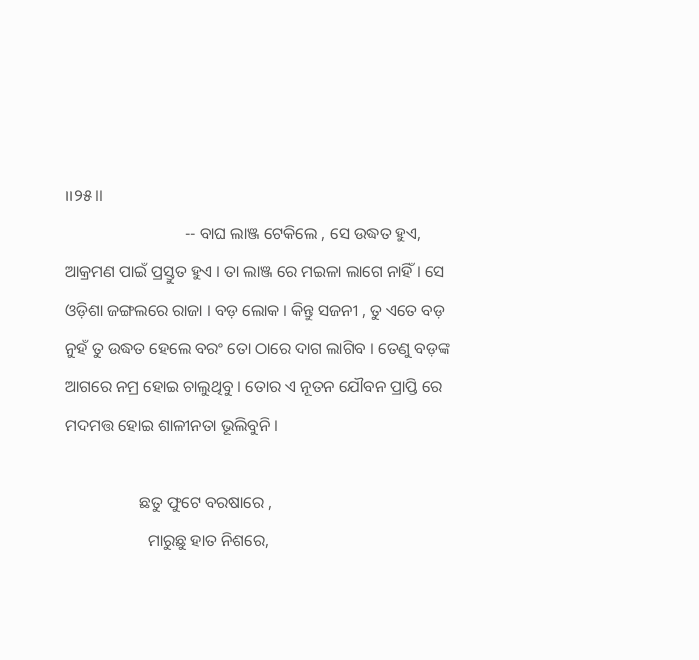।।୨୫।।
                             -- ବାଘ ଲାଞ୍ଜ ଟେକିଲେ , ସେ ଉଦ୍ଧତ ହୁଏ, ଆକ୍ରମଣ ପାଇଁ ପ୍ରସ୍ତୁତ ହୁଏ । ତା ଲାଞ୍ଜ ରେ ମଇଳା ଲାଗେ ନାହିଁ । ସେ ଓଡ଼ିଶା ଜଙ୍ଗଲରେ ରାଜା । ବଡ଼ ଲୋକ । କିନ୍ତୁ ସଜନୀ , ତୁ ଏତେ ବଡ଼ ନୁହଁ ତୁ ଉଦ୍ଧତ ହେଲେ ବରଂ ତୋ ଠାରେ ଦାଗ ଲାଗିବ । ତେଣୁ ବଡ଼ଙ୍କ ଆଗରେ ନମ୍ର ହୋଇ ଚାଲୁଥିବୁ । ତୋର ଏ ନୂତନ ଯୌବନ ପ୍ରାପ୍ତି ରେ ମଦମତ୍ତ ହୋଇ ଶାଳୀନତା ଭୂଲିବୁନି ।

                  ଛତୁ ଫୁଟେ ବରଷାରେ ,
                    ମାରୁଛୁ ହାତ ନିଶରେ,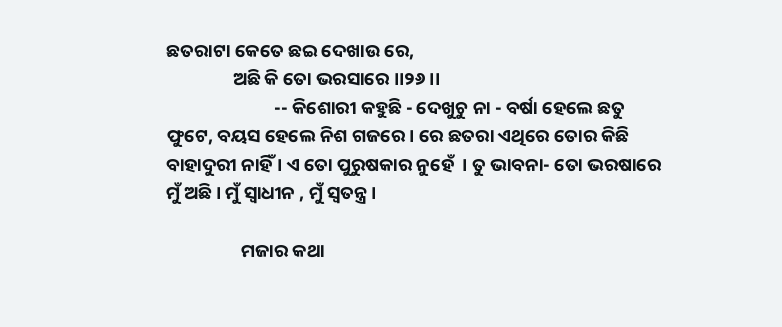ଛତରାଟା କେତେ ଛଇ ଦେଖାଉ ରେ,
                ଅଛି କି ତୋ ଭରସାରେ ।।୨୬।।
                          -- କିଶୋରୀ କହୁଛି - ଦେଖୁଚୁ ନା - ବର୍ଷା ହେଲେ ଛତୁ ଫୁଟେ, ବୟସ ହେଲେ ନିଶ ଗଜରେ । ରେ ଛତରା ଏଥିରେ ତୋର କିଛି ବାହାଦୁରୀ ନାହିଁ । ଏ ତୋ ପୁରୁଷକାର ନୁହେଁ  । ତୁ ଭାବନା- ତୋ ଭରଷାରେ ମୁଁ ଅଛି । ମୁଁ ସ୍ବାଧୀନ , ମୁଁ ସ୍ବତନ୍ତ୍ର ।

                  ମଜାର କଥା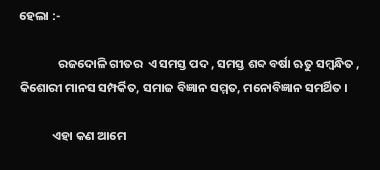ହେଲା :-

              ରଜଦୋଳି ଗୀତର  ଏ ସମସ୍ତ ପଦ , ସମସ୍ତ ଶବ୍ଦ ବର୍ଷା ଋତୁ ସମ୍ବନ୍ଧିତ , କିଶୋରୀ ମାନସ ସମ୍ପର୍କିତ, ସମାଜ ବିଜ୍ଞାନ ସମ୍ମତ, ମନୋବିଜ୍ଞାନ ସମର୍ଥିତ ।

            ଏହା କଣ ଆମେ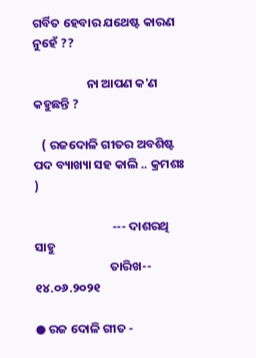ଗର୍ବିତ ହେବାର ଯଥେଷ୍ଟ କାରଣ ନୁହେଁ ??

                   ନା ଆପଣ କ'ଣ କହୁଛନ୍ତି ?

   ( ରଜଦୋଳି ଗୀତର ଅବଶିଷ୍ଟ ପଦ ବ୍ୟାଖ୍ୟା ସହ କାଲି .. କ୍ରମଶଃ )

                            --- ଦାଶରଥି ସାହୁ
                           ତାରିଖ-- ୧୪.୦୬.୨୦୨୧

● ରଜ ଦୋଳି ଗୀତ -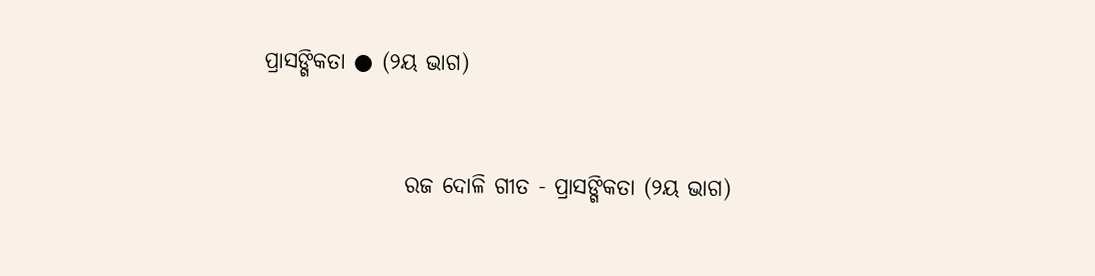ପ୍ରାସଙ୍ଗିକତା ● (୨ୟ ଭାଗ)


                ରଜ ଦୋଳି ଗୀତ - ପ୍ରାସଙ୍ଗିକତା (୨ୟ ଭାଗ)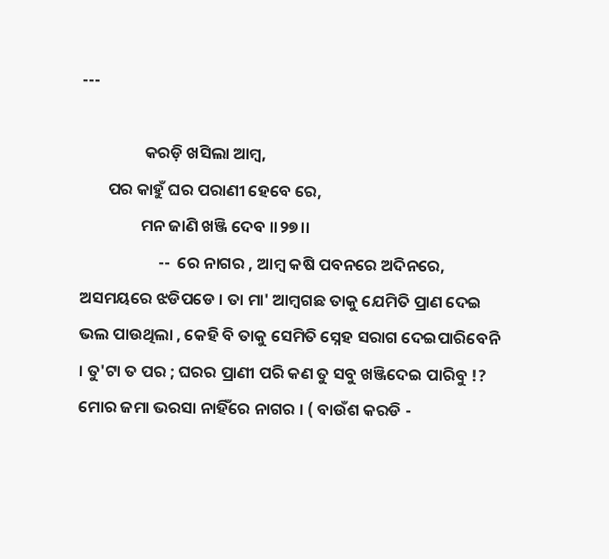---

                 କରଡ଼ି ଖସିଲା ଆମ୍ବ,
       ପର କାହୁଁ ଘର ପରାଣୀ ହେବେ ରେ,
                ମନ ଜାଣି ଖଞ୍ଜି ଦେବ ।।୨୭।।
                     --  ରେ ନାଗର , ଆମ୍ବ କଷି ପବନରେ ଅଦିନରେ, ଅସମୟରେ ଝଡିପଡେ । ତା ମା' ଆମ୍ବଗଛ ତାକୁ ଯେମିତି ପ୍ରାଣ ଦେଇ ଭଲ ପାଉଥିଲା , କେହି ବି ତାକୁ ସେମିତି ସ୍ନେହ ସରାଗ ଦେଇପାରିବେନି । ତୁ'ଟା ତ ପର ; ଘରର ପ୍ରାଣୀ ପରି କଣ ତୁ ସବୁ ଖଞ୍ଜିଦେଇ ପାରିବୁ !? ମୋର ଜମା ଭରସା ନାହିଁରେ ନାଗର । ( ବାଉଁଶ କରଡି -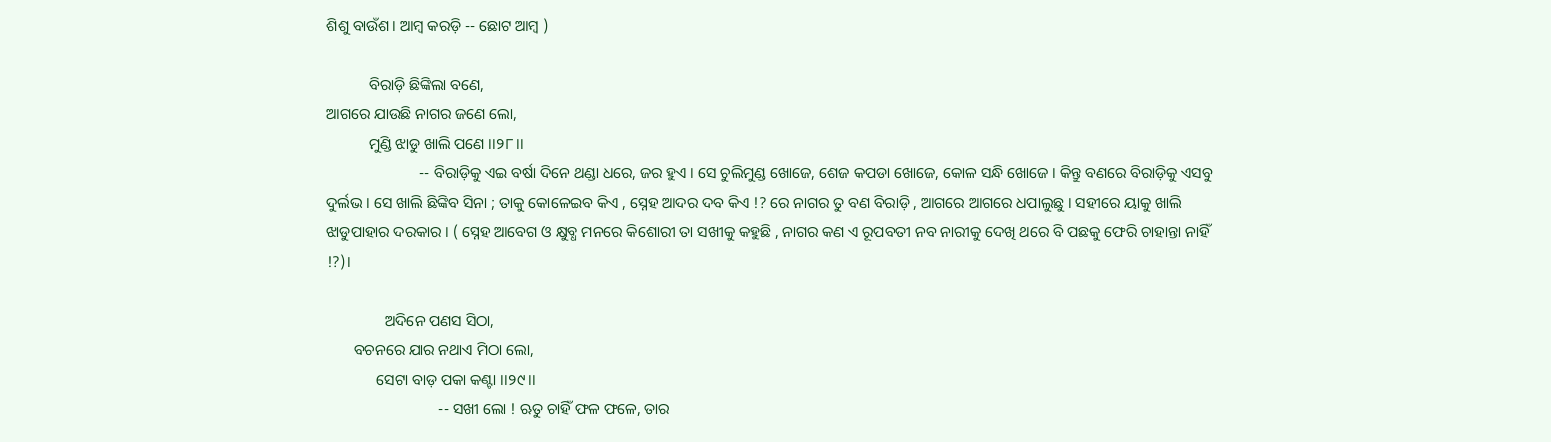ଶିଶୁ ବାଉଁଶ। ଆମ୍ବ କରଡ଼ି -- ଛୋଟ ଆମ୍ବ )

           ବିରାଡ଼ି ଛିଙ୍କିଲା ବଣେ,
ଆଗରେ ଯାଉଛି ନାଗର ଜଣେ ଲୋ,
           ମୁଣ୍ଡି ଝାଡୁ ଖାଲି ପଣେ ।।୨୮।।
                        -- ବିରାଡ଼ିକୁ ଏଇ ବର୍ଷା ଦିନେ ଥଣ୍ଡା ଧରେ, ଜର ହୁଏ । ସେ ଚୁଲିମୁଣ୍ଡ ଖୋଜେ, ଶେଜ କପଡା ଖୋଜେ, କୋଳ ସନ୍ଧି ଖୋଜେ । କିନ୍ତୁ ବଣରେ ବିରାଡ଼ିକୁ ଏସବୁ ଦୁର୍ଲଭ । ସେ ଖାଲି ଛିଙ୍କିବ ସିନା ; ତାକୁ କୋଳେଇବ କିଏ , ସ୍ନେହ ଆଦର ଦବ କିଏ !? ରେ ନାଗର ତୁ ବଣ ବିରାଡ଼ି , ଆଗରେ ଆଗରେ ଧପାଲୁଛୁ । ସହୀରେ ୟାକୁ ଖାଲି ଝାଡୁପାହାର ଦରକାର । ( ସ୍ନେହ ଆବେଗ ଓ କ୍ଷୁବ୍ଧ ମନରେ କିଶୋରୀ ତା ସଖୀକୁ କହୁଛି , ନାଗର କଣ ଏ ରୂପବତୀ ନବ ନାରୀକୁ ଦେଖି ଥରେ ବି ପଛକୁ ଫେରି ଚାହାନ୍ତା ନାହିଁ !?)।

               ଅଦିନେ ପଣସ ସିଠା,
       ବଚନରେ ଯାର ନଥାଏ ମିଠା ଲୋ,
             ସେଟା ବାଡ଼ ପକା କଣ୍ଟା ।।୨୯।।
                             -- ସଖୀ ଲୋ ! ଋତୁ ଚାହିଁ ଫଳ ଫଳେ, ତାର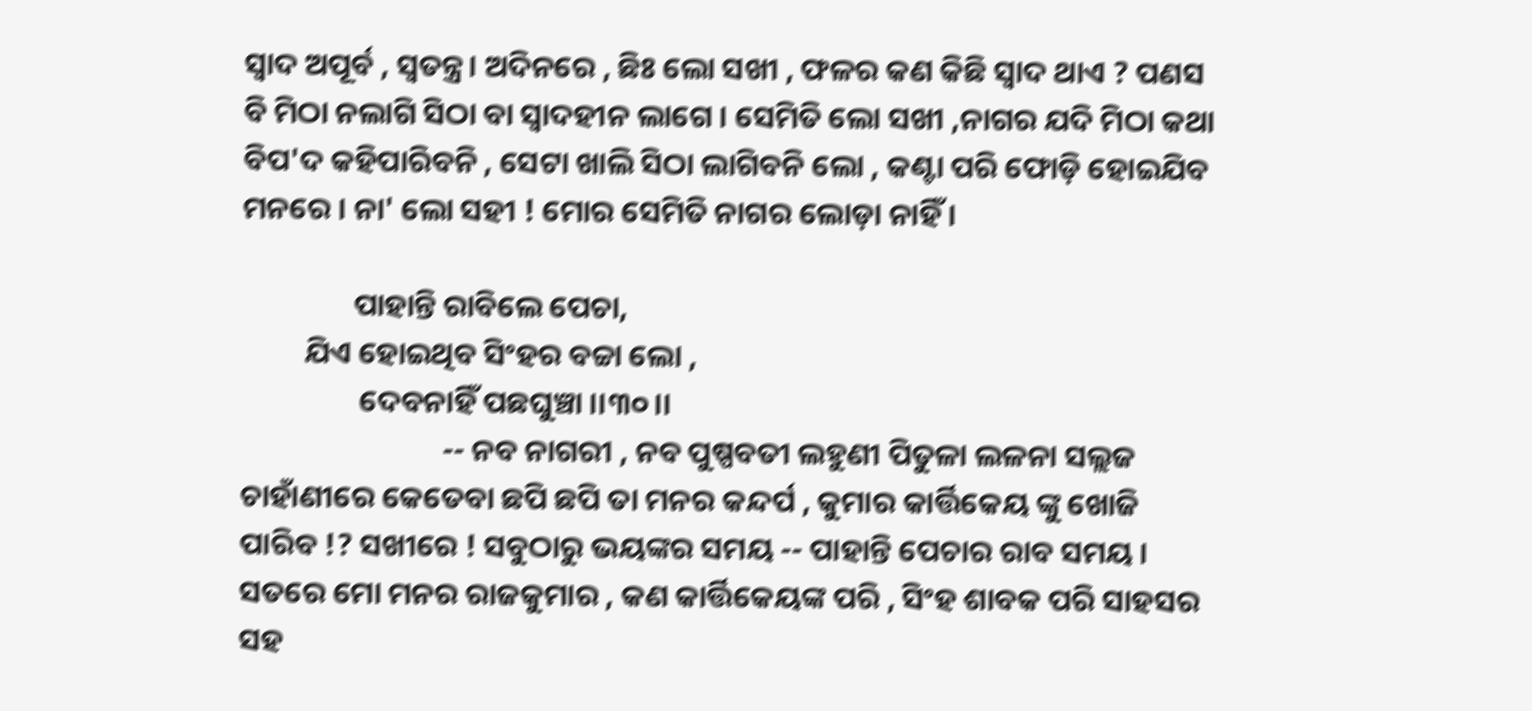ସ୍ବାଦ ଅପୂର୍ବ , ସ୍ବତନ୍ତ୍ର। ଅଦିନରେ , ଛିଃ ଲୋ ସଖୀ , ଫଳର କଣ କିଛି ସ୍ବାଦ ଥାଏ ? ପଣସ ବି ମିଠା ନଲାଗି ସିଠା ବା ସ୍ବାଦହୀନ ଲାଗେ । ସେମିତି ଲୋ ସଖୀ ,ନାଗର ଯଦି ମିଠା କଥା ବିପ'ଦ କହିପାରିବନି , ସେଟା ଖାଲି ସିଠା ଲାଗିବନି ଲୋ , କଣ୍ଟା ପରି ଫୋଡ଼ି ହୋଇଯିବ ମନରେ । ନା' ଲୋ ସହୀ ! ମୋର ସେମିତି ନାଗର ଲୋଡ଼ା ନାହିଁ ।

                ପାହାନ୍ତି ରାବିଲେ ପେଚା,
         ଯିଏ ହୋଇଥିବ ସିଂହର ବଚ୍ଚା ଲୋ ,
                 ଦେବନାହିଁ ପଛଘୁଞ୍ଚା ।।୩୦।।
                             -- ନବ ନାଗରୀ , ନବ ପୁଷ୍ପବତୀ ଲହୁଣୀ ପିତୁଳା ଲଳନା ସଲ୍ଲଜ ଚାହାଁଣୀରେ କେତେବା ଛପି ଛପି ତା ମନର କନ୍ଦର୍ପ , କୁମାର କାର୍ତ୍ତିକେୟ ଙ୍କୁ ଖୋଜି ପାରିବ !? ସଖୀରେ ! ସବୁଠାରୁ ଭୟଙ୍କର ସମୟ -- ପାହାନ୍ତି ପେଚାର ରାବ ସମୟ । ସତରେ ମୋ ମନର ରାଜକୁମାର , କଣ କାର୍ତ୍ତିକେୟଙ୍କ ପରି , ସିଂହ ଶାବକ ପରି ସାହସର ସହ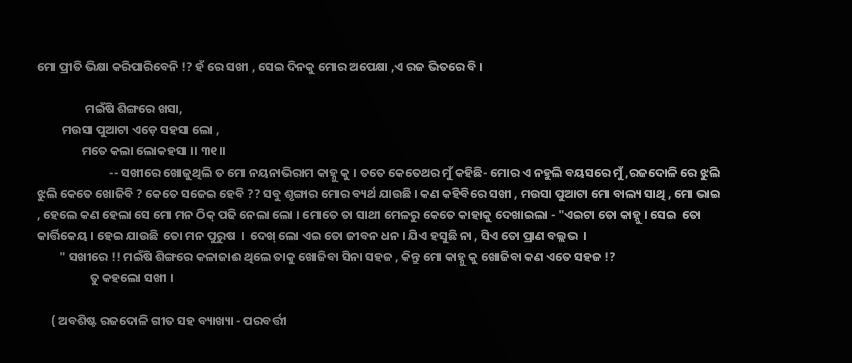ମୋ ପ୍ରୀତି ଭିକ୍ଷା କରିପାରିବେନି !? ହଁ ରେ ସଖୀ , ସେଇ ଦିନକୁ ମୋର ଅପେକ୍ଷା ,ଏ ରଜ ଭିତରେ ବି ।

                 ମଇଁଷି ଶିଙ୍ଗରେ ଖସା,
         ମଉସା ପୁଆଟା ଏଡ଼େ ସହସା ଲୋ ,
                ମତେ କଲା ଲୋକହସା ।। ୩୧।।
                          -- ସଖୀରେ ଖୋଜୁଥିଲି ତ ମୋ ନୟନାଭିରାମ କାହ୍ନୁ କୁ । ତତେ କେତେଥର ମୁଁ କହିଛି- ମୋର ଏ ନହୁଲି ବୟସରେ ମୁଁ ,ରଜଦୋଳି ରେ ଝୁଲି ଝୁଲି କେତେ ଖୋଜିବି ? କେତେ ସଜେଇ ହେବି ?? ସବୁ ଶୃଙ୍ଗାର ମୋର ବ୍ୟର୍ଥ ଯାଉଛି । କଣ କହିବିରେ ସଖୀ , ମଉସା ପୁଆଟା ମୋ ବାଲ୍ୟ ସାଥି , ମୋ ଭାଇ , ହେଲେ କଣ ହେଲା ସେ ମୋ ମନ ଠିକ୍ ପଢି ନେଲା ଲୋ । ମୋତେ ତା ସାଥୀ ମେଳରୁ କେତେ କାହାକୁ ଦେଖାଇଲା - "ଏଇଟା ତୋ କାହ୍ନୁ । ସେଇ  ତୋ କାର୍ତ୍ତିକେୟ । ହେଇ ଯାଉଛି  ତୋ ମନ ପୁରୁଷ  ।  ଦେଖ୍ ଲୋ ଏଇ ତୋ ଜୀବନ ଧନ । ଯିଏ ହସୁଛି ନା , ସିଏ ତୋ ପ୍ରାଣ ବଲ୍ଲଭ  ।
        " ସଖୀରେ !! ମଇଁଷି ଶିଙ୍ଗରେ କଳାଜାଈ ଥିଲେ ତାକୁ ଖୋଜିବା ସିନା ସହଜ , କିନ୍ତୁ ମୋ କାହ୍ନୁ କୁ ଖୋଜିବା କଣ ଏତେ ସହଜ !?
                   ତୁ କହଲୋ ସଖୀ ।

     ( ଅବଶିଷ୍ଟ ରଜଦୋଳି ଗୀତ ସହ ବ୍ୟାଖ୍ୟା - ପରବର୍ତ୍ତୀ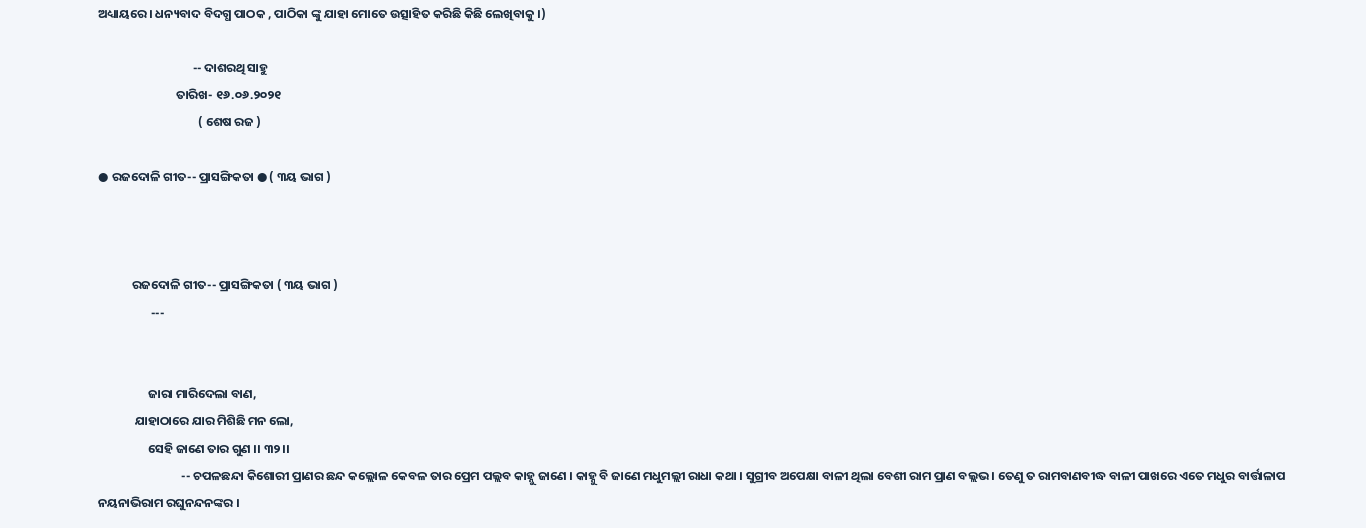ଅଧ୍ୟାୟରେ । ଧନ୍ୟବାଦ ବିଦଗ୍ଧ ପାଠକ , ପାଠିକା ଙ୍କୁ ଯାହା ମୋତେ ଉତ୍ସାହିତ କରିଛି କିଛି ଲେଖିବାକୁ ।)

                                  -- ଦାଶରଥି ସାହୁ
                            ତାରିଖ- ୧୬.୦୬.୨୦୨୧
                                    ( ଶେଷ ରଜ )

● ରଜଦୋଳି ଗୀତ-- ପ୍ରାସଙ୍ଗିକତା ● ( ୩ୟ ଭାଗ )



            ରଜଦୋଳି ଗୀତ-- ପ୍ରାସଙ୍ଗିକତା ( ୩ୟ ଭାଗ )
                   ---


                  ଜାରା ମାରିଦେଲା ବାଣ,
             ଯାହାଠାରେ ଯାର ମିଶିଛି ମନ ଲୋ,
                  ସେହି ଜାଣେ ତାର ଗୁଣ ।। ୩୨।।
                              -- ଚପଳଛନ୍ଦା କିଶୋରୀ ପ୍ରାଣର ଛନ୍ଦ କଲ୍ଲୋଳ କେବଳ ତାର ପ୍ରେମ ପଲ୍ଲବ କାହ୍ନୁ ଜାଣେ । କାହ୍ନୁ ବି ଜାଣେ ମଧୁମଲ୍ଲୀ ରାଧା କଥା । ସୁଗ୍ରୀବ ଅପେକ୍ଷା ବାଳୀ ଥିଲା ବେଶୀ ରାମ ପ୍ରାଣ ବଲ୍ଲଭ । ତେଣୁ ତ ରାମବାଣବୀଦ୍ଧ ବାଳୀ ପାଖରେ ଏତେ ମଧୁର ବାର୍ତ୍ତାଳାପ ନୟନାଭିରାମ ରଘୁନନ୍ଦନଙ୍କର ।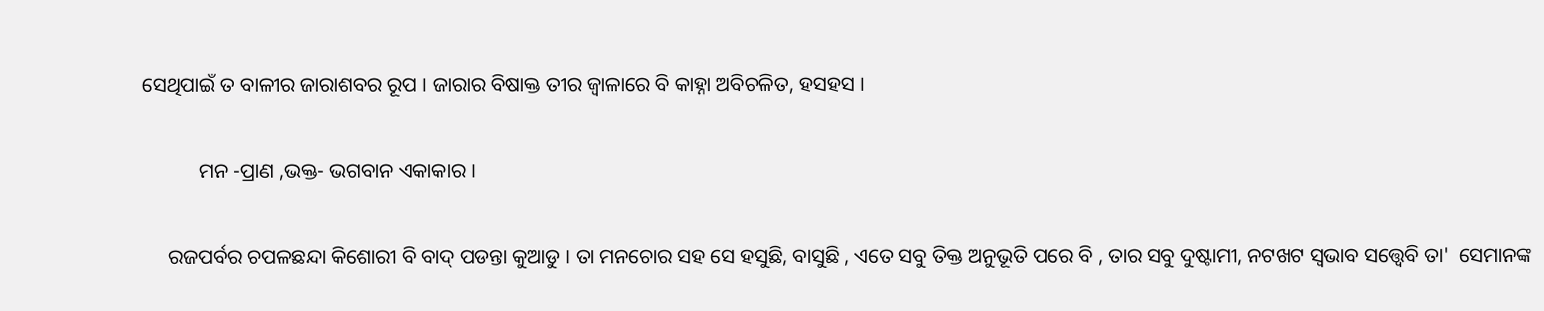ସେଥିପାଇଁ ତ ବାଳୀର ଜାରାଶବର ରୂପ । ଜାରାର ବିଷାକ୍ତ ତୀର ଜ୍ୱାଳାରେ ବି କାହ୍ନା ଅବିଚଳିତ, ହସହସ ।

           ମନ -ପ୍ରାଣ ,ଭକ୍ତ- ଭଗବାନ ଏକାକାର ।

     ରଜପର୍ବର ଚପଳଛନ୍ଦା କିଶୋରୀ ବି ବାଦ୍ ପଡନ୍ତା କୁଆଡୁ । ତା ମନଚୋର ସହ ସେ ହସୁଛି, ବାସୁଛି , ଏତେ ସବୁ ତିକ୍ତ ଅନୁଭୂତି ପରେ ବି , ତାର ସବୁ ଦୁଷ୍ଟାମୀ, ନଟଖଟ ସ୍ବଭାବ ସତ୍ତ୍ଵେବି ତା'  ସେମାନଙ୍କ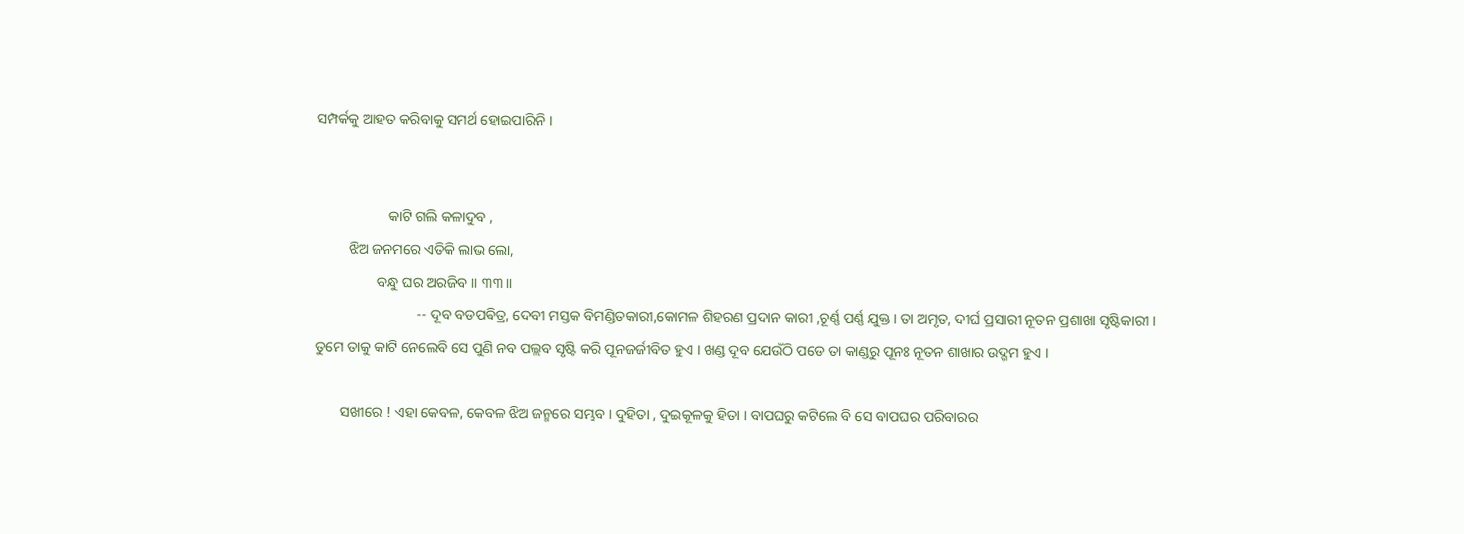ସମ୍ପର୍କକୁ ଆହତ କରିବାକୁ ସମର୍ଥ ହୋଇପାରିନି ।


                    କାଟି ଗଲି କଳାଦୁବ ,
         ଝିଅ ଜନମରେ ଏତିକି ଲାଭ ଲୋ,
                 ବନ୍ଧୁ ଘର ଅରଜିବ ।। ୩୩।।
                            -- ଦୂବ ବଡପଵିତ୍ର, ଦେବୀ ମସ୍ତକ ବିମଣ୍ଡିତକାରୀ,କୋମଳ ଶିହରଣ ପ୍ରଦାନ କାରୀ ,ଚୂର୍ଣ୍ଣ ପର୍ଣ୍ଣ ଯୁକ୍ତ । ତା ଅମୃତ, ଦୀର୍ଘ ପ୍ରସାରୀ ନୂତନ ପ୍ରଶାଖା ସୃଷ୍ଟିକାରୀ । ତୁମେ ତାକୁ କାଟି ନେଲେବି ସେ ପୁଣି ନବ ପଲ୍ଲବ ସୃଷ୍ଟି କରି ପୂନଜର୍ଜୀବିତ ହୁଏ । ଖଣ୍ଡ ଦୂବ ଯେଉଁଠି ପଡେ ତା କାଣ୍ଡରୁ ପୂନଃ ନୂତନ ଶାଖାର ଉଦ୍ଗମ ହୁଏ ।

       ସଖୀରେ ! ଏହା କେବଳ, କେବଳ ଝିଅ ଜନ୍ମରେ ସମ୍ଭବ । ଦୁହିତା , ଦୁଇକୂଳକୁ ହିତା । ବାପଘରୁ କଟିଲେ ବି ସେ ବାପଘର ପରିବାରର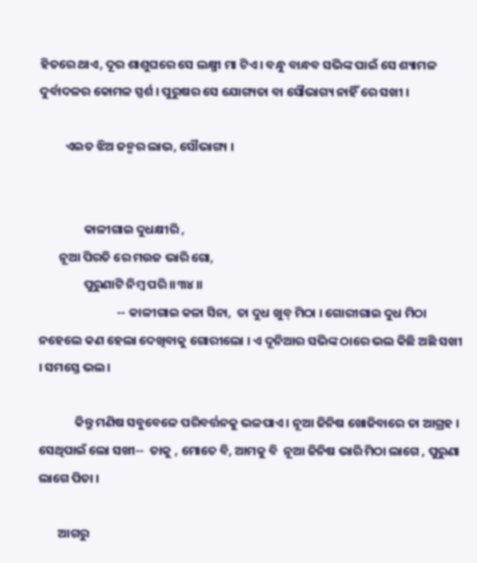ହିତରେ ଥାଏ, ଦୂର ଶାଶୁଘରେ ସେ ଲକ୍ଷ୍ମୀ ମା ଟିଏ । ବନ୍ଧୁ ବାନ୍ଧବ ସଭିଙ୍କ ପାଇଁ ସେ ଶ୍ୟାମଳ ଦୁର୍ବାଦଳର କୋମଳ ସ୍ପର୍ଶ । ପୁରୁଷର ସେ ଯୋଗ୍ୟତା ବା ସୌଭାଗ୍ୟ ନାହିଁ ରେ ସଖୀ ।

         ଏଇତ ଝିଅ ଜନ୍ମର ଲାଭ, ସୌଭାଗ୍ୟ ।


                କାଳୀଗାଇ ଦୁଧକ୍ଷୀରି ,
       ନୂଆ ପିରତି ରେ ମଉଜ ଭାରି ଗୋ,
                ପୁରୁଣାଟି ନିମ୍ବ ପରି ।।୩୪।।
                            -- କାଳୀଗାଇ କଳା ସିନା,  ତା ଦୁଧ ଖୁବ୍ ମିଠା । ଗୋରୀଗାଇ ଦୁଧ ମିଠା ନହେଲେ କଣ ହେଲା ଦେଖିବାକୁ ଗୋରୀଲୋ । ଏ ଦୂନିଆର ସଭିଙ୍କ ଠାରେ ଭଲ କିଛି ଅଛି ସଖୀ । ସମସ୍ତେ ଭଲ ।

             କିନ୍ତୁ ମଣିଷ ସବୁବେଳେ ପରିବର୍ତ୍ତନକୁ ଭଳପାଏ । ନୂଆ ଜିନିଷ ଖୋଜିବାରେ ତା ଆଗ୍ରହ । ସେଥିପାଇଁ ଲୋ ସଖୀ--  ତାକୁ , ମୋତେ ବି, ଆମକୁ ବି  ନୂଆ ଜିନିଷ ଭାରି ମିଠା ଲାଗେ , ପୁରୁଣା ଲାଗେ ପିତା ।

       ଆଗରୁ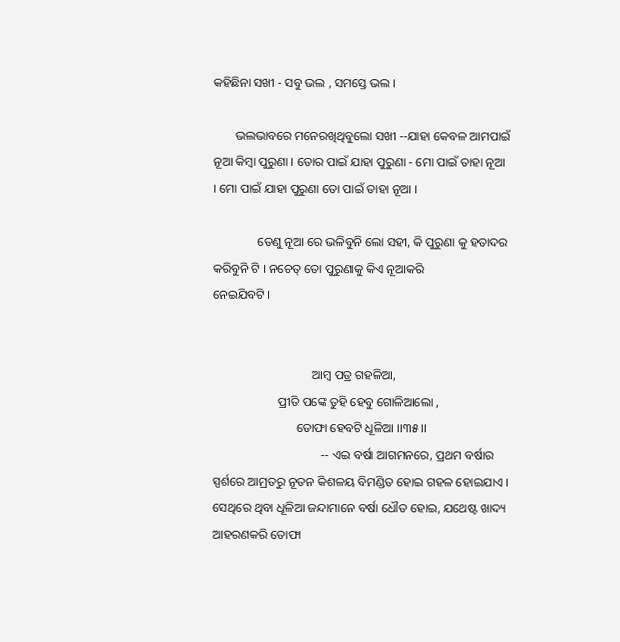କହିଛିନା ସଖୀ - ସବୁ ଭଲ , ସମସ୍ତେ ଭଲ ।

       ଭଲଭାବରେ ମନେରଖିଥିବୁଲୋ ସଖୀ --ଯାହା କେବଳ ଆମପାଇଁ ନୂଆ କିମ୍ବା ପୁରୁଣା । ତୋର ପାଇଁ ଯାହା ପୁରୁଣା - ମୋ ପାଇଁ ତାହା ନୂଆ । ମୋ ପାଇଁ ଯାହା ପୁରୁଣା ତୋ ପାଇଁ ତାହା ନୂଆ ।

              ତେଣୁ ନୂଆ ରେ ଭଳିବୁନି ଲୋ ସହୀ, କି ପୁରୁଣା କୁ ହତାଦର କରିବୁନି ଟି । ନଚେତ୍ ତୋ ପୁରୁଣାକୁ କିଏ ନୂଆକରି
ନେଇଯିବଟି ।


                                ଆମ୍ବ ପତ୍ର ଗହଳିଆ,
                     ପ୍ରୀତି ପଙ୍କେ ତୁହି ହେବୁ ଗୋଳିଆଲୋ ,
                           ତୋଫା ହେବଟି ଧୂଳିଆ ।।୩୫।।
                                   -- ଏଇ ବର୍ଷା ଆଗମନରେ, ପ୍ରଥମ ବର୍ଷାର ସ୍ପର୍ଶରେ ଆମ୍ରତରୁ ନୂତନ କିଶଳୟ ବିମଣ୍ଡିତ ହୋଇ ଗହଳ ହୋଇଯାଏ । ସେଥିରେ ଥିବା ଧୂଳିଆ ଜନ୍ଦାମାନେ ବର୍ଷା ଧୌତ ହୋଇ, ଯଥେଷ୍ଟ ଖାଦ୍ୟ ଆହରଣକରି ତୋଫା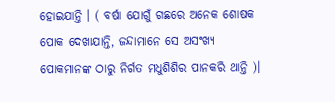ହୋଇଯାନ୍ତି । ( ବର୍ଷା ଯୋଗୁଁ ଗଛରେ ଅନେକ ଶୋଷକ ପୋକ ଦେଖାଯାନ୍ତି, ଜନ୍ଦାମାନେ ସେ ଅସଂଖ୍ୟ ପୋକମାନଙ୍କ ଠାରୁ ନିର୍ଗତ ମଧୁଶିଶିର ପାନକରି ଥାନ୍ତି )।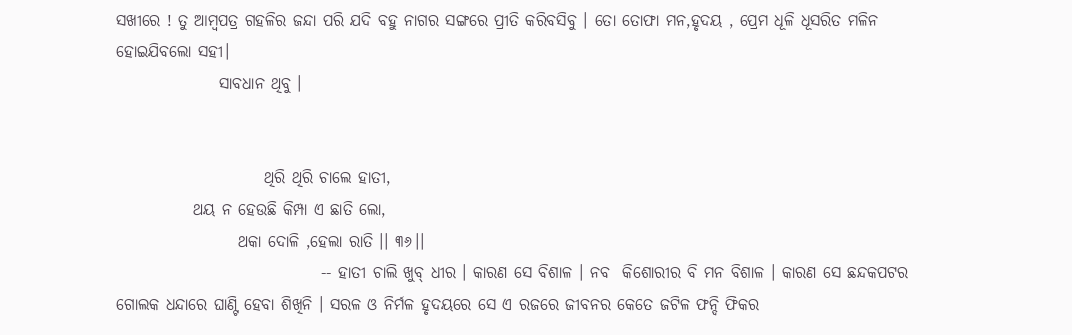ସଖୀରେ ! ତୁ ଆମ୍ବପତ୍ର ଗହଳିର ଜନ୍ଦା ପରି ଯଦି ବହୁ ନାଗର ସଙ୍ଗରେ ପ୍ରୀତି କରିବସିବୁ । ତୋ ତୋଫା ମନ,ହୃଦୟ , ପ୍ରେମ ଧୂଳି ଧୂସରିତ ମଳିନ ହୋଇଯିବଲୋ ସହୀ।
                ସାବଧାନ ଥିବୁ ।


                       ଥିରି ଥିରି ଚାଲେ ହାତୀ,
            ଥୟ ନ ହେଉଛି କିମ୍ପା ଏ ଛାତି ଲୋ,
                   ଥକା ଦୋଳି ,ହେଲା ରାତି ।। ୩୬।।
                                -- ହାତୀ ଚାଲି ଖୁବ୍ ଧୀର । କାରଣ ସେ ବିଶାଳ । ନବ  କିଶୋରୀର ବି ମନ ବିଶାଳ । କାରଣ ସେ ଛନ୍ଦକପଟର ଗୋଲକ ଧନ୍ଦାରେ ଘାଣ୍ଟି ହେବା ଶିଖିନି । ସରଳ ଓ ନିର୍ମଳ ହୃଦୟରେ ସେ ଏ ରଜରେ ଜୀବନର କେତେ ଜଟିଳ ଫନ୍ଦି ଫିକର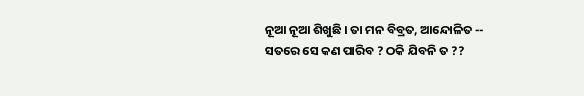ନୂଆ ନୂଆ ଶିଖୁଛି । ତା ମନ ବିବ୍ରତ, ଆନ୍ଦୋଳିତ -- ସତରେ ସେ କଣ ପାରିବ ? ଠକି ଯିବନି ତ ??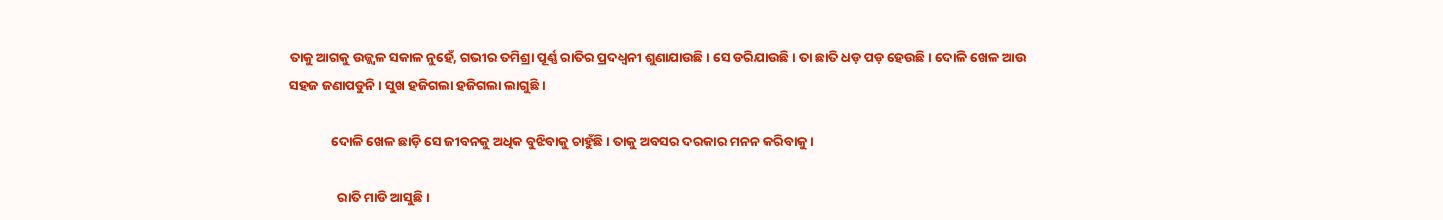ତାକୁ ଆଗକୁ ଉଜ୍ଜ୍ୱଳ ସକାଳ ନୁହେଁ, ଗଭୀର ତମିଶ୍ରା ପୂର୍ଣ୍ଣ ରାତିର ପ୍ରଦଧ୍ବନୀ ଶୁଣାଯାଉଛି । ସେ ଡରିଯାଉଛି । ତା ଛାତି ଧଡ଼ ପଡ଼ ହେଉଛି । ଦୋଳି ଖେଳ ଆଉ ସହଜ ଜଣାପଡୁନି । ସୁଖ ହଜିଗଲା ହଜିଗଲା ଲାଗୁଛି ।

              ଦୋଳି ଖେଳ ଛାଡ଼ି ସେ ଜୀବନକୁ ଅଧିକ ବୁଝିବାକୁ ଚାହୁଁଛି । ତାକୁ ଅବସର ଦରକାର ମନନ କରିବାକୁ ।

                ରାତି ମାଡି ଆସୁଛି ।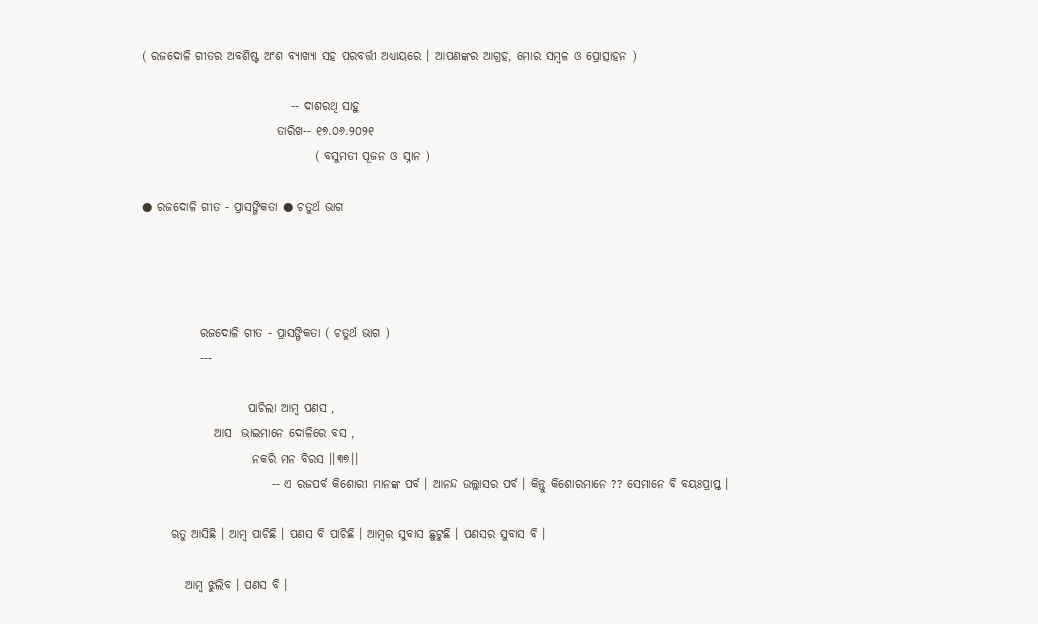( ରଜଦୋଳି ଗୀତର ଅବଶିଷ୍ଟ ଅଂଶ ବ୍ୟାଖ୍ୟା ସହ ପରବର୍ତ୍ତୀ ଅଧ୍ୟାୟରେ । ଆପଣଙ୍କର ଆଗ୍ରହ, ମୋର ସମ୍ବଳ ଓ ପ୍ରୋତ୍ସାହନ )

                               -- ଦାଶରଥି ସାହୁ
                            ତାରିଖ-- ୧୭.୦୬.୨୦୨୧
                                    ( ବସୁମତୀ ପୂଜନ ଓ ସ୍ନାନ )

● ରଜଦୋଳି ଗୀତ - ପ୍ରାସଙ୍ଗିକତା ● ଚତୁର୍ଥ ଭାଗ




            ରଜଦୋଳି ଗୀତ - ପ୍ରାସଙ୍ଗିକତା ( ଚତୁର୍ଥ ଭାଗ )
            ---

                      ପାଚିଲା ଆମ୍ବ ପଣସ ,
               ଆସ  ଭାଇମାନେ ଦୋଳିରେ ବସ ,
                       ନକରି ମନ ବିରସ ।।୩୭।।
                           -- ଏ ରଜପର୍ବ କିଶୋରୀ ମାନଙ୍କ ପର୍ବ । ଆନନ୍ଦ ଉଲ୍ଲାସର ପର୍ବ । କିନ୍ତୁ କିଶୋରମାନେ ?? ସେମାନେ ବି ବୟଃପ୍ରାପ୍ତ ।

      ଋତୁ ଆସିଛି । ଆମ୍ବ ପାଚିଛି । ପଣସ ବି ପାଚିଛି । ଆମ୍ବର ସୁବାସ ଛୁଟୁଛି । ପଣସର ସୁବାସ ବି ।

         ଆମ୍ବ ଝୁଲିବ । ପଣସ ବି ।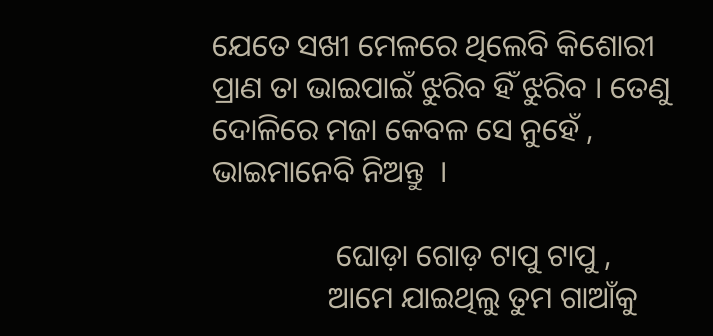ଯେତେ ସଖୀ ମେଳରେ ଥିଲେବି କିଶୋରୀ ପ୍ରାଣ ତା ଭାଇପାଇଁ ଝୁରିବ ହିଁ ଝୁରିବ । ତେଣୁ ଦୋଳିରେ ମଜା କେବଳ ସେ ନୁହେଁ ,  ଭାଇମାନେବି ନିଅନ୍ତୁ  ।

                ଘୋଡ଼ା ଗୋଡ଼ ଟାପୁ ଟାପୁ ,
               ଆମେ ଯାଇଥିଲୁ ତୁମ ଗାଆଁକୁ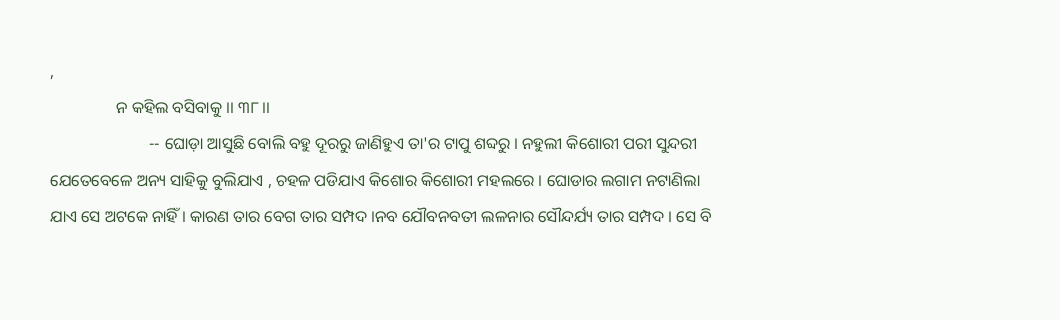,
                ନ କହିଲ ବସିବାକୁ ।। ୩୮।।
                        -- ଘୋଡ଼ା ଆସୁଛି ବୋଲି ବହୁ ଦୂରରୁ ଜାଣିହୁଏ ତା'ର ଟାପୁ ଶବ୍ଦରୁ । ନହୁଲୀ କିଶୋରୀ ପରୀ ସୁନ୍ଦରୀ ଯେତେବେଳେ ଅନ୍ୟ ସାହିକୁ ବୁଲିଯାଏ , ଚହଳ ପଡିଯାଏ କିଶୋର କିଶୋରୀ ମହଲରେ । ଘୋଡାର ଲଗାମ ନଟାଣିଲା ଯାଏ ସେ ଅଟକେ ନାହିଁ । କାରଣ ତାର ବେଗ ତାର ସମ୍ପଦ ।ନବ ଯୌବନବତୀ ଲଳନାର ସୌନ୍ଦର୍ଯ୍ୟ ତାର ସମ୍ପଦ । ସେ ବି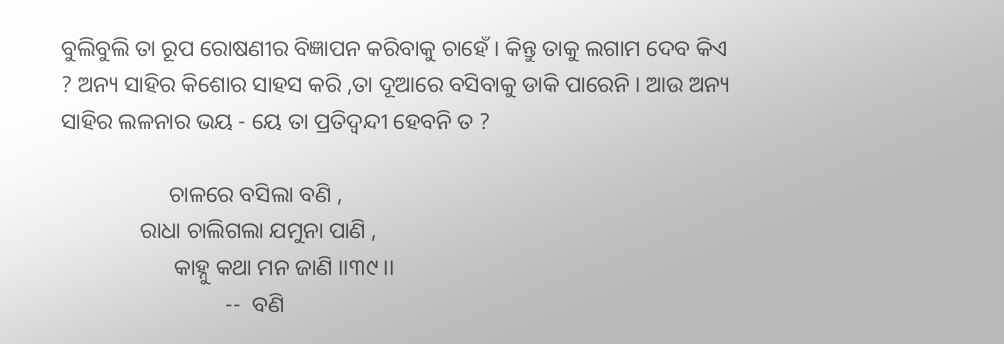ବୁଲିବୁଲି ତା ରୂପ ରୋଷଣୀର ବିଜ୍ଞାପନ କରିବାକୁ ଚାହେଁ । କିନ୍ତୁ ତାକୁ ଲଗାମ ଦେବ କିଏ ? ଅନ୍ୟ ସାହିର କିଶୋର ସାହସ କରି ,ତା ଦୂଆରେ ବସିବାକୁ ଡାକି ପାରେନି । ଆଉ ଅନ୍ୟ ସାହିର ଲଳନାର ଭୟ - ୟେ ତା ପ୍ରତିଦ୍ବନ୍ଦୀ ହେବନି ତ ?

                   ଚାଳରେ ବସିଲା ବଣି ,
              ରାଧା ଚାଲିଗଲା ଯମୁନା ପାଣି ,
                    କାହ୍ନୁ କଥା ମନ ଜାଣି ।।୩୯।।
                             --  ବଣି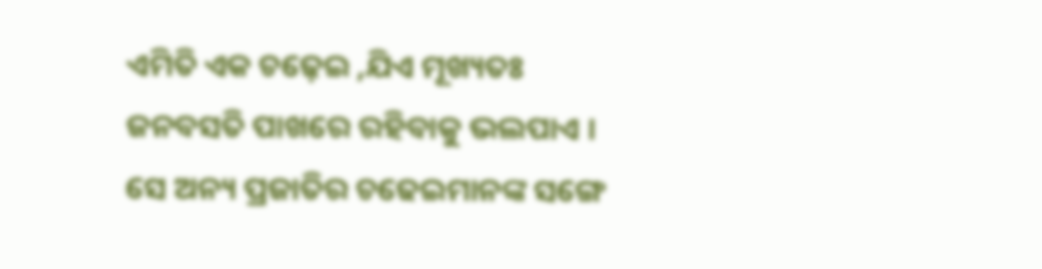ଏମିତି ଏକ ଚଢ଼େଇ ,ଯିଏ ମୂଖ୍ୟତଃ ଜନବସତି ପାଖରେ ରହିବାକୁ ଭଲପାଏ । ସେ ଅନ୍ୟ ପ୍ରଜାତିର ଚଢେଇମାନଙ୍କ ସଙ୍ଗେ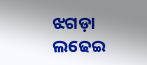ଝଗଡ଼ା ଲଢେଇ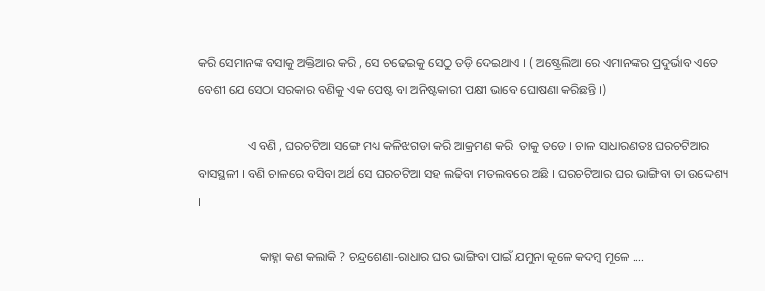କରି ସେମାନଙ୍କ ବସାକୁ ଅକ୍ତିଆର କରି , ସେ ଚଢେଇକୁ ସେଠୁ ତଡ଼ି ଦେଇଥାଏ । ( ଅଷ୍ଟ୍ରେଲିଆ ରେ ଏମାନଙ୍କର ପ୍ରଦୁର୍ଭାବ ଏତେ ବେଶୀ ଯେ ସେଠା ସରକାର ବଣିକୁ ଏକ ପେଷ୍ଟ ବା ଅନିଷ୍ଟକାରୀ ପକ୍ଷୀ ଭାବେ ଘୋଷଣା କରିଛନ୍ତି ।)

                ଏ ବଣି , ଘରଚଟିଆ ସଙ୍ଗେ ମଧ୍ୟ କଳିଝଗଡା କରି ଆକ୍ରମଣ କରି  ତାକୁ ତଡେ । ଚାଳ ସାଧାରଣତଃ ଘରଚଟିଆର ବାସସ୍ଥଳୀ । ବଣି ଚାଳରେ ବସିବା ଅର୍ଥ ସେ ଘରଚଟିଆ ସହ ଲଢିବା ମତଲବରେ ଅଛି । ଘରଚଟିଆର ଘର ଭାଙ୍ଗିବା ତା ଉଦ୍ଦେଶ୍ୟ ।

                    କାହ୍ନା କଣ କଲାକି ? ଚନ୍ଦ୍ରଶେଣା-ରାଧାର ଘର ଭାଙ୍ଗିବା ପାଇଁ ଯମୁନା କୂଳେ କଦମ୍ବ ମୂଳେ ....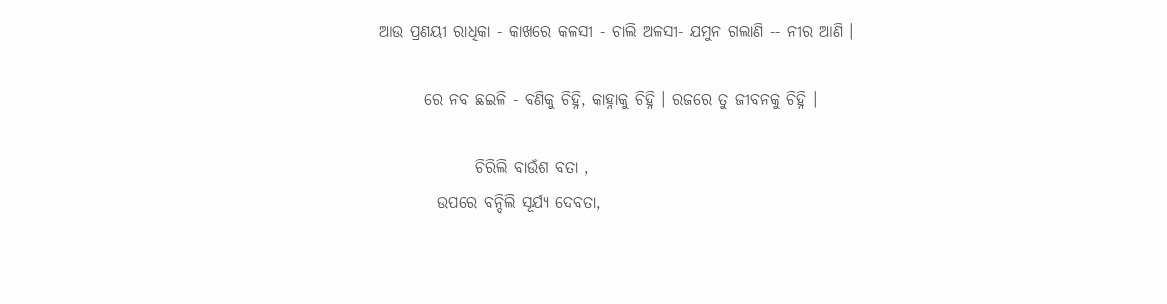ଆଉ ପ୍ରଣୟୀ ରାଧିକା - କାଖରେ କଳସୀ - ଚାଲି ଅଳସୀ- ଯମୁନ ଗଲାଣି -- ନୀର ଆଣି ।

       ରେ ନବ ଛଇଳି - ବଣିକୁ ଚିହ୍ନି, କାହ୍ନାକୁ ଚିହ୍ନି । ରଜରେ ତୁ ଜୀବନକୁ ଚିହ୍ନି ।

               ଚିରିଲି ବାଉଁଶ ବତା ,
         ଉପରେ ବନ୍ଦିଲି ସୂର୍ଯ୍ୟ ଦେବତା,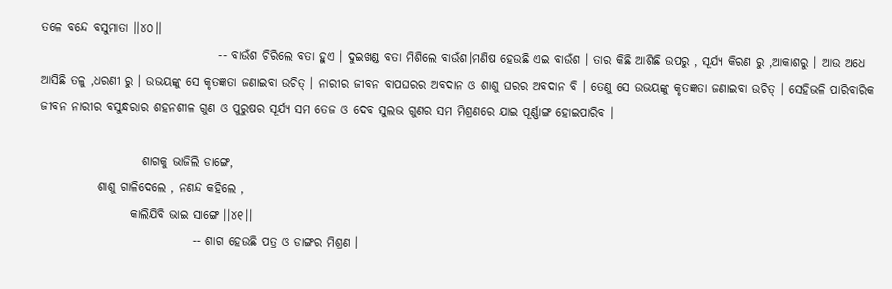ତଳେ ବନ୍ଦେ ବସୁମାତା ।।୪୦।।
                                     -- ବାଉଁଶ ଚିରିଲେ ବତା ହୁଏ । ଦୁଇଖଣ୍ଡ ବତା ମିଶିଲେ ବାଉଁଶ।ମଣିଷ ହେଉଛି ଏଇ ବାଉଁଶ । ତାର କିଛି ଆଶିଛି ଉପରୁ , ସୂର୍ଯ୍ୟ କିରଣ ରୁ ,ଆକାଶରୁ । ଆଉ ଅଧେ ଆସିଛି ତଳୁ ,ଧରଣୀ ରୁ । ଉଭୟଙ୍କୁ ସେ କୃତଜ୍ଞତା ଜଣାଇବା ଉଚିତ୍ । ନାରୀର ଜୀବନ ବାପଘରର ଅବଦାନ ଓ ଶାଶୁ ଘରର ଅବଦାନ ବି । ତେଣୁ ସେ ଉଭୟଙ୍କୁ କୃତଜ୍ଞତା ଜଣାଇବା ଉଚିତ୍ । ସେହିଭଳି ପାରିବାରିକ ଜୀବନ ନାରୀର ବସୁନ୍ଧରାର ଶହନଶୀଳ ଗୁଣ ଓ ପୁରୁଷର ସୂର୍ଯ୍ୟ ସମ ତେଜ ଓ ଦେବ ସୁଲଭ ଗୁଣର ସମ ମିଶ୍ରଣରେ ଯାଇ ପୂର୍ଣ୍ଣାଙ୍ଗ ହୋଇପାରିବ ।

                     ଶାଗକୁ ଭାଜିଲି ଡାଙ୍ଗେ,
            ଶାଶୁ ଗାଳିଦେଲେ , ନଣନ୍ଦ କହିଲେ ,
                   କାଲିଯିବି ଭାଇ ସାଙ୍ଗେ ।।୪୧।।
                                -- ଶାଗ ହେଉଛି ପତ୍ର ଓ ଡାଙ୍ଗର ମିଶ୍ରଣ ।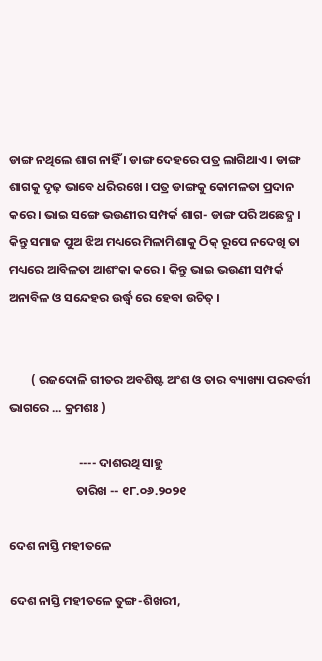ଡାଙ୍ଗ ନଥିଲେ ଶାଗ ନାହିଁ । ଡାଙ୍ଗ ଦେହରେ ପତ୍ର ଲାଗିଥାଏ । ଡାଙ୍ଗ ଶାଗକୁ ଦୃଢ଼ ଭାବେ ଧରିରଖେ । ପତ୍ର ଡାଙ୍ଗକୁ କୋମଳତା ପ୍ରଦାନ କରେ । ଭାଇ ସଙ୍ଗେ ଭଉଣୀର ସମ୍ପର୍କ ଶାଗ- ଡାଙ୍ଗ ପରି ଅଛେଦ୍ଯ । କିନ୍ତୁ ସମାଜ ପୁଅ ଝିଅ ମଧ୍ୟରେ ମିଳାମିଶାକୁ ଠିକ୍ ରୂପେ ନଦେଖି ତା ମଧ୍ୟରେ ଆବିଳତା ଆଶଂକା କରେ । କିନ୍ତୁ ଭାଇ ଭଉଣୀ ସମ୍ପର୍କ ଅନାବିଳ ଓ ସନ୍ଦେହର ଉର୍ଦ୍ଧ୍ବ ରେ ହେବା ଉଚିତ୍ ।


        ( ରଜଦୋଳି ଗୀତର ଅବଶିଷ୍ଟ ଅଂଶ ଓ ତାର ବ୍ୟାଖ୍ୟା ପରବର୍ତ୍ତୀ ଭାଗରେ ... କ୍ରମଶଃ )

                         ---- ଦାଶରଥି ସାହୁ
                        ତାରିଖ -- ୧୮.୦୬.୨୦୨୧

ଦେଶ ନାସ୍ତି ମହୀତଳେ

ଦେଶ ନାସ୍ତି ମହୀତଳେ ତୁଙ୍ଗ-ଶିଖରୀ,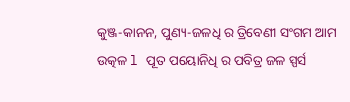କୁଞ୍ଜ-କାନନ, ପୁଣ୍ୟ-ଜଳଧି ର ତ୍ରିବେଣୀ ସଂଗମ ଆମ ଉତ୍କଳ l ପୂତ ପୟୋନିଧି ର ପବିତ୍ର ଜଳ ସ୍ପର୍ସ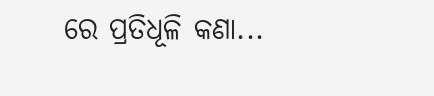ରେ ପ୍ରତିଧୂଳି କଣା...